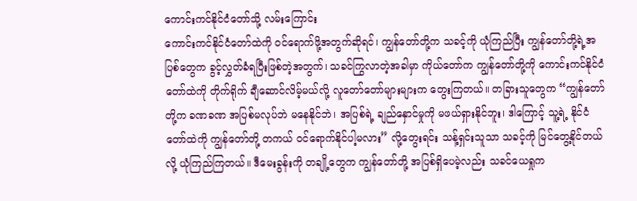ကောင်းကင်နိုင်ငံတော်သို့ လမ်းကြောင်း
ကောင်းကင်နိုင်ငံတော်ထဲကို ဝင်ရောက်ဖို့အတွက်ဆိုရင်၊ ကျွန်တော်တို့က သခင့်ကို ယုံကြည်ပြီး ကျွန်တော်တို့ရဲ့အပြစ်တွေက ခွင့်လွှတ်ခံရပြီးဖြစ်တဲ့အတွက်၊ သခင်ကြွလာတဲ့အခါမှာ ကိုယ်တော်က ကျွန်တော်တို့ကို ကောင်းကင်နိုင်ငံတော်ထဲကို တိုက်ရိုက် ချီဆောင်လိမ့်မယ်လို့ လူတော်တော်များများက တွေးကြတယ်။ တခြားသူတွေက “ကျွန်တော်တို့က ခဏခဏ အပြစ်မလုပ်ဘဲ မနေနိုင်ဘဲ၊ အပြစ်ရဲ့ ချည်နှောင်မှုကို မဖယ်ရှားနိုင်ဘူး၊ ဒါကြောင့် သူ့ရဲ့ နိုင်ငံတော်ထဲကို ကျွန်တော်တို့ တကယ် ဝင်ရောက်နိုင်ပါ့မလား” လို့တွေးရင်း သန့်ရှင်းသူသာ သခင့်ကို မြင်တွေ့နိုင်တယ်လို့ ယုံကြည်ကြတယ်။ ဒီမေးခွန်းကို တချို့တွေက ကျွန်တော်တို့ အပြစ်ရှိပေမဲ့လည်း သခင်ယေရှုက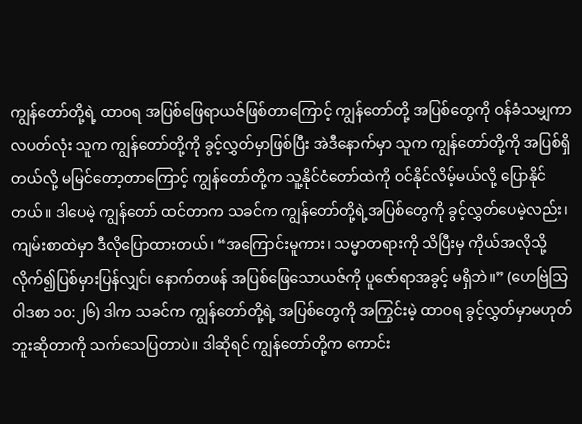ကျွန်တော်တို့ရဲ့ ထာဝရ အပြစ်ဖြေရာယဇ်ဖြစ်တာကြောင့် ကျွန်တော်တို့ အပြစ်တွေကို ဝန်ခံသမျှကာလပတ်လုံး သူက ကျွန်တော်တို့ကို ခွင့်လွှတ်မှာဖြစ်ပြီး အဲဒီနောက်မှာ သူက ကျွန်တော်တို့ကို အပြစ်ရှိတယ်လို့ မမြင်တော့တာကြောင့် ကျွန်တော်တို့က သူ့နိုင်ငံတော်ထဲကို ဝင်နိုင်လိမ့်မယ်လို့ ပြောနိုင်တယ်။ ဒါပေမဲ့ ကျွန်တော် ထင်တာက သခင်က ကျွန်တော်တို့ရဲ့အပြစ်တွေကို ခွင့်လွှတ်ပေမဲ့လည်း၊ ကျမ်းစာထဲမှာ ဒီလိုပြောထားတယ်၊ “အကြောင်းမူကား၊ သမ္မာတရားကို သိပြီးမှ ကိုယ်အလိုသို့ လိုက်၍ပြစ်မှားပြန်လျှင်၊ နောက်တဖန် အပြစ်ဖြေသောယဇ်ကို ပူဇော်ရာအခွင့် မရှိဘဲ။” (ဟေဗြဲသြဝါဒစာ ၁၀:၂၆) ဒါက သခင်က ကျွန်တော်တို့ရဲ့ အပြစ်တွေကို အကြွင်းမဲ့ ထာဝရ ခွင့်လွှတ်မှာမဟုတ်ဘူးဆိုတာကို သက်သေပြတာပဲ။ ဒါဆိုရင် ကျွန်တော်တို့က ကောင်း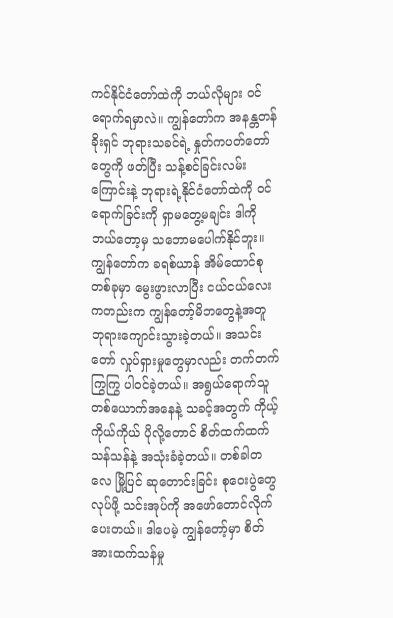ကင်နိုင်ငံတော်ထဲကို ဘယ်လိုများ ဝင်ရောက်ရမှာလဲ။ ကျွန်တော်က အနန္တတန်ခိုးရှင် ဘုရားသခင်ရဲ့ နှုတ်ကပတ်တော်တွေကို ဖတ်ပြီး သန့်စင်ခြင်းလမ်းကြောင်းနဲ့ ဘုရားရဲ့နိုင်ငံတော်ထဲကို ဝင်ရောက်ခြင်းကို ရှာမတွေ့မချင်း ဒါကို ဘယ်တော့မှ သဘောမပေါက်နိုင်ဘူး။
ကျွန်တော်က ခရစ်ယာန် အိမ်ထောင်စုတစ်ခုမှာ မွေးဖွားလာပြီး ငယ်ငယ်လေးကတည်းက ကျွန်တော့်မိဘတွေနဲ့အတူ ဘုရားကျောင်းသွားခဲ့တယ်။ အသင်းတော် လှုပ်ရှားမှုတွေမှာလည်း တက်တက်ကြွကြွ ပါဝင်ခဲ့တယ်။ အရွယ်ရောက်သူတစ်ယောက်အနေနဲ့ သခင့်အတွက် ကိုယ့်ကိုယ်ကိုယ် ပိုလို့တောင် စိတ်ထက်ထက်သန်သန်နဲ့ အသုံးခံခဲ့တယ်။ တစ်ခါတလေ မြို့ပြင် ဆုတောင်းခြင်း စုဝေးပွဲတွေလုပ်ဖို့ သင်းအုပ်ကို အဖော်တောင်လိုက်ပေးတယ်။ ဒါပေမဲ့ ကျွန်တော့်မှာ စိတ်အားထက်သန်မှု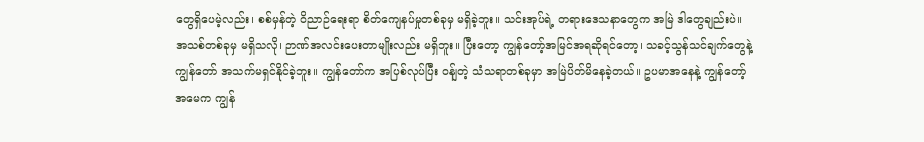တွေရှိပေမဲ့လည်း၊ စစ်မှန်တဲ့ ဝိညာဉ်ရေးရာ စိတ်ကျေနပ်မှုတစ်ခုမှ မရှိခဲ့ဘူး။ သင်းအုပ်ရဲ့ တရားဒေသနာတွေက အမြဲ ဒါတွေချည်းပဲ။ အသစ်တစ်ခုမှ မရှိသလို၊ ဉာဏ်အလင်းပေးတာမျိုးလည်း မရှိဘူး။ ပြီးတော့ ကျွန်တော့်အမြင်အရဆိုရင်တော့၊ သခင့်သွန်သင်ချက်တွေနဲ့ ကျွန်တော် အသက်မရှင်နိုင်ခဲ့ဘူး။ ကျွန်တော်က အပြစ်လုပ်ပြီး ဝန်ျတဲ့ သံသရာတစ်ခုမှာ အမြဲပိတ်မိနေခဲ့တယ်။ ဥပမာအနေနဲ့ ကျွန်တော့်အမေက ကျွန်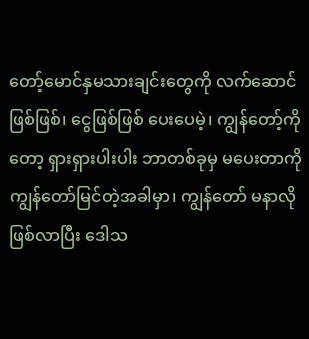တော့်မောင်နှမသားချင်းတွေကို လက်ဆောင်ဖြစ်ဖြစ်၊ ငွေဖြစ်ဖြစ် ပေးပေမဲ့၊ ကျွန်တော့်ကိုတော့ ရှားရှားပါးပါး ဘာတစ်ခုမှ မပေးတာကို ကျွန်တော်မြင်တဲ့အခါမှာ၊ ကျွန်တော် မနာလိုဖြစ်လာပြီး ဒေါသ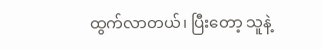ထွက်လာတယ်၊ ပြီးတော့ သူနဲ့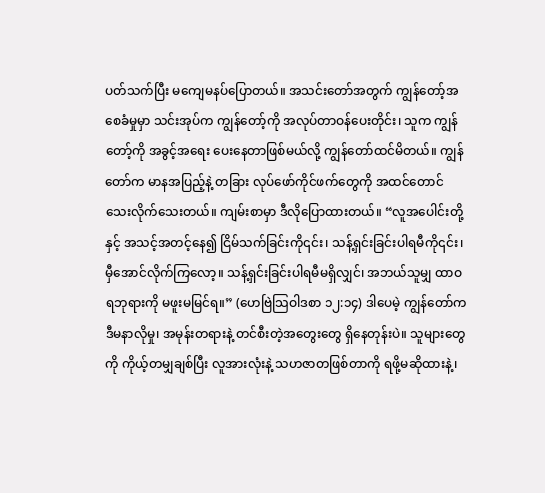ပတ်သက်ပြီး မကျေမနပ်ပြောတယ်။ အသင်းတော်အတွက် ကျွန်တော့်အစေခံမှုမှာ သင်းအုပ်က ကျွန်တော့်ကို အလုပ်တာဝန်ပေးတိုင်း၊ သူက ကျွန်တော့်ကို အခွင့်အရေး ပေးနေတာဖြစ်မယ်လို့ ကျွန်တော်ထင်မိတယ်။ ကျွန်တော်က မာနအပြည့်နဲ့ တခြား လုပ်ဖော်ကိုင်ဖက်တွေကို အထင်တောင်သေးလိုက်သေးတယ်။ ကျမ်းစာမှာ ဒီလိုပြောထားတယ်။ “လူအပေါင်းတို့နှင့် အသင့်အတင့်နေ၍ ငြိမ်သက်ခြင်းကို၎င်း၊ သန့်ရှင်းခြင်းပါရမီကို၎င်း၊ မှီအောင်လိုက်ကြလော့။ သန့်ရှင်းခြင်းပါရမီမရှိလျှင်၊ အဘယ်သူမျှ ထာဝရဘုရားကို မဖူးမမြင်ရ။” (ဟေဗြဲသြဝါဒစာ ၁၂:၁၄) ဒါပေမဲ့ ကျွန်တော်က ဒီမနာလိုမှု၊ အမုန်းတရားနဲ့ တင်စီးတဲ့အတွေးတွေ ရှိနေတုန်းပဲ။ သူများတွေကို ကိုယ့်တမျှချစ်ပြီး လူအားလုံးနဲ့ သဟဇာတဖြစ်တာကို ရဖို့မဆိုထားနဲ့၊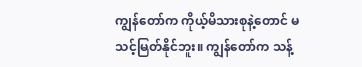ကျွန်တော်က ကိုယ့်မိသားစုနဲ့တောင် မသင့်မြတ်နိုင်ဘူး။ ကျွန်တော်က သန့်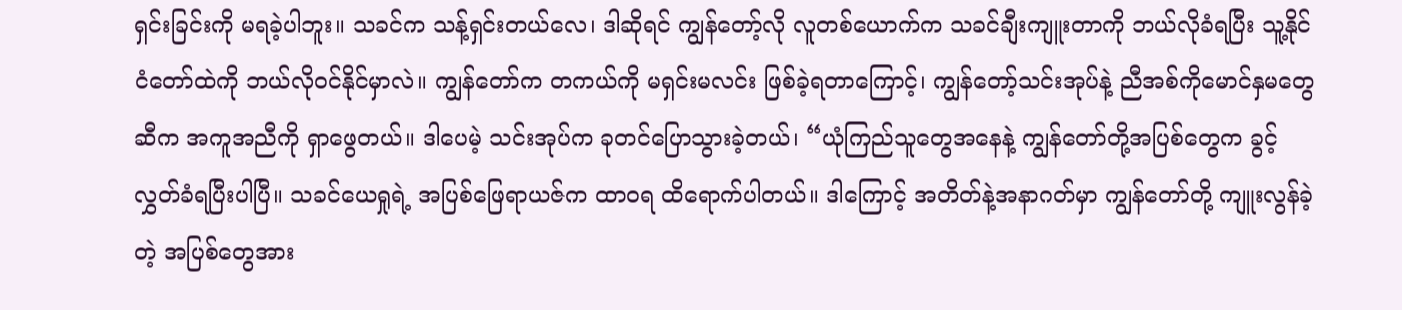ရှင်းခြင်းကို မရခဲ့ပါဘူး။ သခင်က သန့်ရှင်းတယ်လေ၊ ဒါဆိုရင် ကျွန်တော့်လို လူတစ်ယောက်က သခင်ချီးကျူးတာကို ဘယ်လိုခံရပြီး သူ့နိုင်ငံတော်ထဲကို ဘယ်လိုဝင်နိုင်မှာလဲ။ ကျွန်တော်က တကယ်ကို မရှင်းမလင်း ဖြစ်ခဲ့ရတာကြောင့်၊ ကျွန်တော့်သင်းအုပ်နဲ့ ညီအစ်ကိုမောင်နှမတွေဆီက အကူအညီကို ရှာဖွေတယ်။ ဒါပေမဲ့ သင်းအုပ်က ခုတင်ပြောသွားခဲ့တယ်၊ “ယုံကြည်သူတွေအနေနဲ့ ကျွန်တော်တို့အပြစ်တွေက ခွင့်လွှတ်ခံရပြီးပါပြီ။ သခင်ယေရှုရဲ့ အပြစ်ဖြေရာယဇ်က ထာဝရ ထိရောက်ပါတယ်။ ဒါကြောင့် အတိတ်နဲ့အနာဂတ်မှာ ကျွန်တော်တို့ ကျူးလွန်ခဲ့တဲ့ အပြစ်တွေအား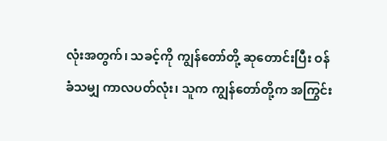လုံးအတွက်၊ သခင့်ကို ကျွန်တော်တို့ ဆုတောင်းပြီး ဝန်ခံသမျှ ကာလပတ်လုံး၊ သူက ကျွန်တော်တို့က အကြွင်း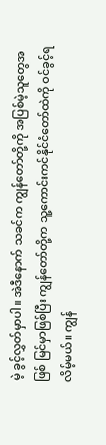မဲ့ ခွင့်လွှတ်မှာပါ။ အဲဒီနောက် သခင်က ကျွန်တော်တို့ကို အပြစ်မဲ့သူတွေအဖြစ် မြင်မှာဖြစ်ပြီး ကျွန်တော်တို့က သူ့ကောင်းကင်နိုင်ငံတော်ထဲကို ဝင်ခွင့်ရလိမ့်မယ်။ ကျွန်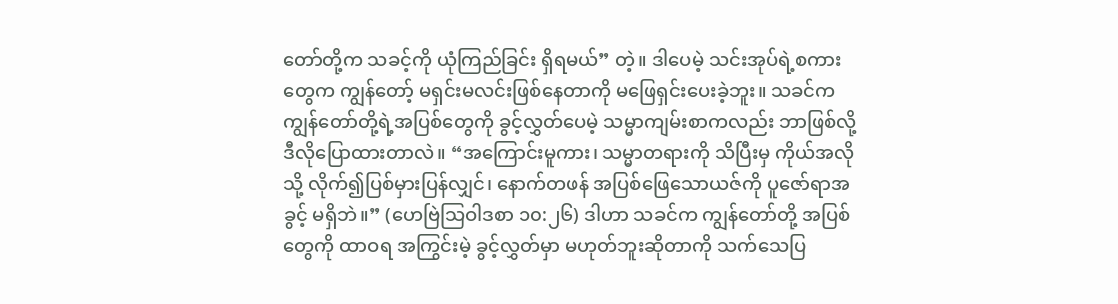တော်တို့က သခင့်ကို ယုံကြည်ခြင်း ရှိရမယ်” တဲ့။ ဒါပေမဲ့ သင်းအုပ်ရဲ့စကားတွေက ကျွန်တော့် မရှင်းမလင်းဖြစ်နေတာကို မဖြေရှင်းပေးခဲ့ဘူး။ သခင်က ကျွန်တော်တို့ရဲ့အပြစ်တွေကို ခွင့်လွှတ်ပေမဲ့ သမ္မာကျမ်းစာကလည်း ဘာဖြစ်လို့ ဒီလိုပြောထားတာလဲ။ “အကြောင်းမူကား၊ သမ္မာတရားကို သိပြီးမှ ကိုယ်အလိုသို့ လိုက်၍ပြစ်မှားပြန်လျှင်၊ နောက်တဖန် အပြစ်ဖြေသောယဇ်ကို ပူဇော်ရာအခွင့် မရှိဘဲ။” (ဟေဗြဲသြဝါဒစာ ၁၀:၂၆) ဒါဟာ သခင်က ကျွန်တော်တို့ အပြစ်တွေကို ထာဝရ အကြွင်းမဲ့ ခွင့်လွှတ်မှာ မဟုတ်ဘူးဆိုတာကို သက်သေပြ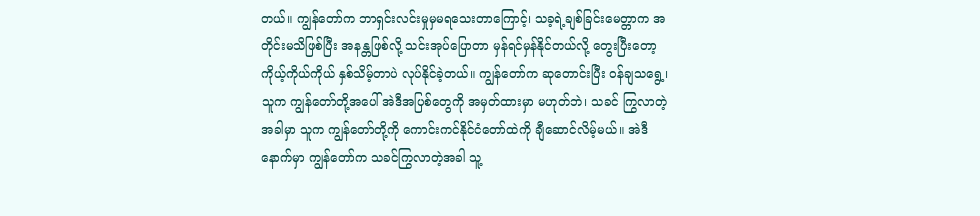တယ်။ ကျွန်တော်က ဘာရှင်းလင်းမှုမှမရသေးတာကြောင့်၊ သခ့ရဲ့ချစ်ခြင်းမေတ္တာက အတိုင်းမသိဖြစ်ပြီး အနန္တဖြစ်လို့ သင်းအုပ်ပြောတာ မှန်ရင်မှန်နိုင်တယ်လို့ တွေးပြီးတော့ ကိုယ့်ကိုယ်ကိုယ် နှစ်သိမ့်တာပဲ လုပ်နိုင်ခဲ့တယ်။ ကျွန်တော်က ဆုတောင်းပြီး ဝန်ချသရွေ့၊ သူက ကျွန်တော်တို့အပေါ် အဲဒီအပြစ်တွေကို အမှတ်ထားမှာ မဟုတ်ဘဲ၊ သခင် ကြွလာတဲ့အခါမှာ သူက ကျွန်တော်တို့ကို ကောင်းကင်နိုင်ငံတော်ထဲကို ချီဆောင်လိမ့်မယ်။ အဲဒီနောက်မှာ ကျွန်တော်က သခင်ကြွလာတဲ့အခါ သူ့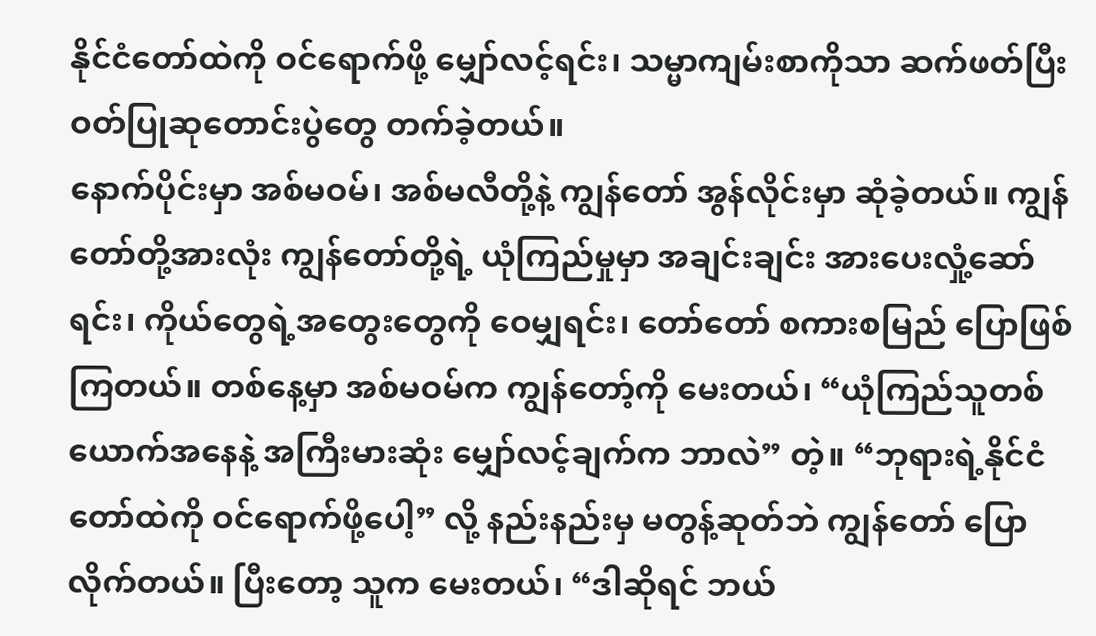နိုင်ငံတော်ထဲကို ဝင်ရောက်ဖို့ မျှော်လင့်ရင်း၊ သမ္မာကျမ်းစာကိုသာ ဆက်ဖတ်ပြီး ဝတ်ပြုဆုတောင်းပွဲတွေ တက်ခဲ့တယ်။
နောက်ပိုင်းမှာ အစ်မဝမ်၊ အစ်မလီတို့နဲ့ ကျွန်တော် အွန်လိုင်းမှာ ဆုံခဲ့တယ်။ ကျွန်တော်တို့အားလုံး ကျွန်တော်တို့ရဲ့ ယုံကြည်မှုမှာ အချင်းချင်း အားပေးလှုံ့ဆော်ရင်း၊ ကိုယ်တွေရဲ့အတွေးတွေကို ဝေမျှရင်း၊ တော်တော် စကားစမြည် ပြောဖြစ်ကြတယ်။ တစ်နေ့မှာ အစ်မဝမ်က ကျွန်တော့်ကို မေးတယ်၊ “ယုံကြည်သူတစ်ယောက်အနေနဲ့ အကြီးမားဆုံး မျှော်လင့်ချက်က ဘာလဲ” တဲ့။ “ဘုရားရဲ့နိုင်ငံတော်ထဲကို ဝင်ရောက်ဖို့ပေါ့” လို့ နည်းနည်းမှ မတွန့်ဆုတ်ဘဲ ကျွန်တော် ပြောလိုက်တယ်။ ပြီးတော့ သူက မေးတယ်၊ “ဒါဆိုရင် ဘယ်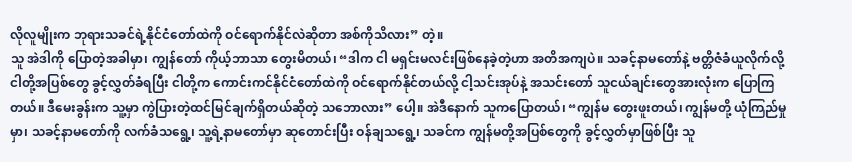လိုလူမျိုးက ဘုရားသခင်ရဲ့နိုင်ငံတော်ထဲကို ဝင်ရောက်နိုင်လဲဆိုတာ အစ်ကိုသိလား” တဲ့။
သူ အဲဒါကို ပြောတဲ့အခါမှာ၊ ကျွန်တော် ကိုယ့်ဘာသာ တွေးမိတယ်၊ “ဒါက ငါ မရှင်းမလင်းဖြစ်နေခဲ့တဲ့ဟာ အတိအကျပဲ။ သခင့်နာမတော်နဲ့ ဗတ္တိဇံခံယူလိုက်လို့ ငါတို့အပြစ်တွေ ခွင့်လွှတ်ခံရပြီး ငါတို့က ကောင်းကင်နိုင်ငံတော်ထဲကို ဝင်ရောက်နိုင်တယ်လို့ ငါ့သင်းအုပ်နဲ့ အသင်းတော် သူငယ်ချင်းတွေအားလုံးက ပြောကြတယ်။ ဒီမေးခွန်းက သူ့မှာ ကွဲပြားတဲ့ထင်မြင်ချက်ရှိတယ်ဆိုတဲ့ သဘောလား” ပေါ့။ အဲဒီနောက် သူကပြောတယ်၊ “ကျွန်မ တွေးဖူးတယ်၊ ကျွန်မတို့ ယုံကြည်မှုမှာ၊ သခင့်နာမတော်ကို လက်ခံသရွေ့၊ သူ့ရဲ့နာမတော်မှာ ဆုတောင်းပြီး ဝန်ချသရွေ့၊ သခင်က ကျွန်မတို့အပြစ်တွေကို ခွင့်လွှတ်မှာဖြစ်ပြီး သူ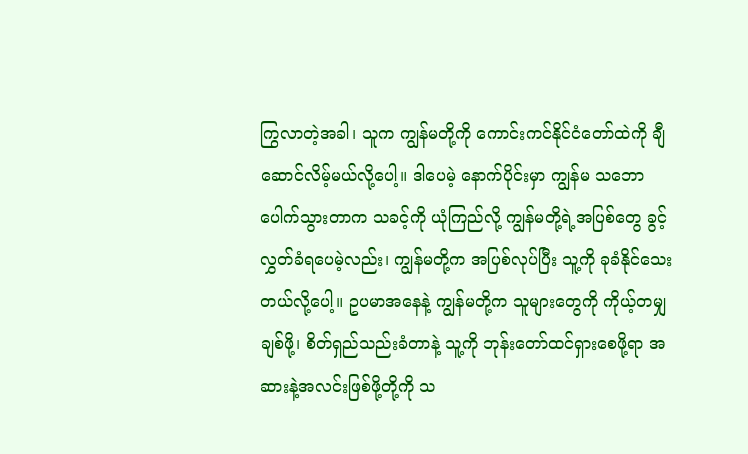ကြွလာတဲ့အခါ၊ သူက ကျွန်မတို့ကို ကောင်းကင်နိုင်ငံတော်ထဲကို ချီဆောင်လိမ့်မယ်လို့ပေါ့။ ဒါပေမဲ့ နောက်ပိုင်းမှာ ကျွန်မ သဘောပေါက်သွားတာက သခင့်ကို ယုံကြည်လို့ ကျွန်မတို့ရဲ့အပြစ်တွေ ခွင့်လွှတ်ခံရပေမဲ့လည်း၊ ကျွန်မတို့က အပြစ်လုပ်ပြီး သူ့ကို ခုခံနိုင်သေးတယ်လို့ပေါ့။ ဥပမာအနေနဲ့ ကျွန်မတို့က သူများတွေကို ကိုယ့်တမျှချစ်ဖို့၊ စိတ်ရှည်သည်းခံတာနဲ့ သူ့ကို ဘုန်းတော်ထင်ရှားစေဖို့ရာ အဆားနဲ့အလင်းဖြစ်ဖို့တို့ကို သ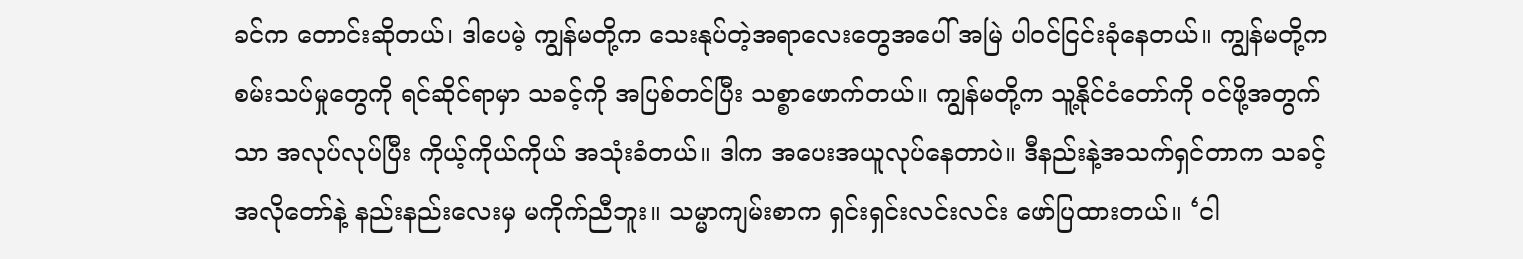ခင်က တောင်းဆိုတယ်၊ ဒါပေမဲ့ ကျွန်မတို့က သေးနုပ်တဲ့အရာလေးတွေအပေါ် အမြဲ ပါဝင်ငြင်းခုံနေတယ်။ ကျွန်မတို့က စမ်းသပ်မှုတွေကို ရင်ဆိုင်ရာမှာ သခင့်ကို အပြစ်တင်ပြီး သစ္စာဖောက်တယ်။ ကျွန်မတို့က သူ့နိုင်ငံတော်ကို ဝင်ဖို့အတွက်သာ အလုပ်လုပ်ပြီး ကိုယ့်ကိုယ်ကိုယ် အသုံးခံတယ်။ ဒါက အပေးအယူလုပ်နေတာပဲ။ ဒီနည်းနဲ့အသက်ရှင်တာက သခင့်အလိုတော်နဲ့ နည်းနည်းလေးမှ မကိုက်ညီဘူး။ သမ္မာကျမ်းစာက ရှင်းရှင်းလင်းလင်း ဖော်ပြထားတယ်။ ‘ငါ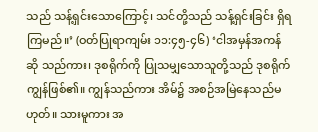သည် သန့်ရှင်းသောကြောင့်၊ သင်တို့သည် သန့်ရှင်းခြင်း ရှိရကြမည်။’ (ဝတ်ပြုရာကျမ်း ၁၁:၄၅-၄၆) ‘ငါအမှန်အကန်ဆို သည်ကား၊ ဒုစရိုက်ကို ပြုသမျှသောသူတို့သည် ဒုစရိုက်ကျွန်ဖြစ်၏။ ကျွန်သည်ကား အိမ်၌ အစဉ်အမြဲနေသည်မဟုတ်။ သားမူကား အ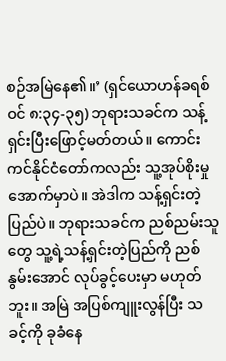စဉ်အမြဲနေ၏။’ (ရှင်ယောဟန်ခရစ်ဝင် ၈:၃၄-၃၅) ဘုရားသခင်က သန့်ရှင်းပြီးဖြောင့်မတ်တယ်။ ကောင်းကင်နိုင်ငံတော်ကလည်း သူ့အုပ်စိုးမှုအောက်မှာပဲ။ အဲဒါက သန့်ရှင်းတဲ့ပြည်ပဲ။ ဘုရားသခင်က ညစ်ညမ်းသူတွေ သူ့ရဲ့သန့်ရှင်းတဲ့ပြည်ကို ညစ်နွမ်းအောင် လုပ်ခွင့်ပေးမှာ မဟုတ်ဘူး။ အမြဲ အပြစ်ကျူးလွန်ပြီး သခင့်ကို ခုခံနေ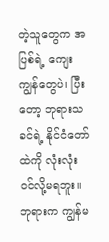တဲ့သူတွေက အပြစ်ရဲ့ ကျေးကျွန်တွေပဲ၊ ပြီးတော့ ဘုရားသခင်ရဲ့ နိုင်ငံတော်ထဲကို လုံးလုံး ဝင်လို့မရဘူး။ ဘုရားက ကျွန်မ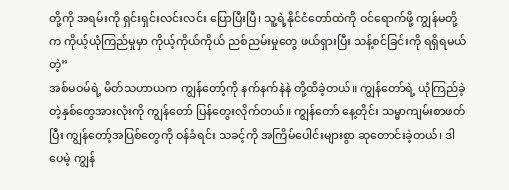တို့ကို အရမ်းကို ရှင်းရှင်းလင်းလင်း ပြောပြီးပြီ၊ သူ့ရဲ့နိုင်ငံတော်ထဲကို ဝင်ရောက်ဖို့ ကျွန်မတို့က ကိုယ့်ယုံကြည်မှုမှာ ကိုယ့်ကိုယ်ကိုယ် ညစ်ညမ်းမှုတွေ ဖယ်ရှားပြီး သန့်စင်ခြင်းကို ရရှိရမယ်တဲ့”
အစ်မဝမ်ရဲ့ မိတ်သဟာယက ကျွန်တော့်ကို နက်နက်နဲနဲ တို့ထိခဲ့တယ်။ ကျွန်တော်ရဲ့ ယုံကြည်ခဲ့တဲ့နှစ်တွေအားလုံးကို ကျွန်တော် ပြန်တွေးလိုက်တယ်။ ကျွန်တော် နေ့တိုင်း သမ္မာကျမ်းစာဖတ်ပြီး ကျွန်တော့်အပြစ်တွေကို ဝန်ခံရင်း သခင့်ကို အကြိမ်ပေါင်းများစွာ ဆုတောင်းခဲ့တယ်၊ ဒါပေမဲ့ ကျွန်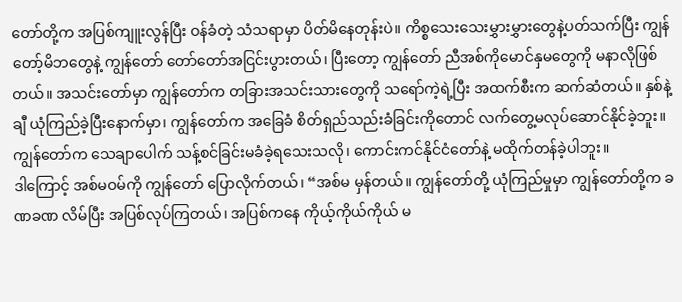တော်တို့က အပြစ်ကျူးလွန်ပြီး ဝန်ခံတဲ့ သံသရာမှာ ပိတ်မိနေတုန်းပဲ။ ကိစ္စသေးသေးမွှားမွှားတွေနဲ့ပတ်သက်ပြီး ကျွန်တော့်မိဘတွေနဲ့ ကျွန်တော် တော်တော်အငြင်းပွားတယ်၊ ပြီးတော့ ကျွန်တော် ညီအစ်ကိုမောင်နှမတွေကို မနာလိုဖြစ်တယ်။ အသင်းတော်မှာ ကျွန်တော်က တခြားအသင်းသားတွေကို သရော်ကဲ့ရဲ့ပြီး အထက်စီးက ဆက်ဆံတယ်။ နှစ်နဲ့ချီ ယုံကြည်ခဲ့ပြီးနောက်မှာ၊ ကျွန်တော်က အခြေခံ စိတ်ရှည်သည်းခံခြင်းကိုတောင် လက်တွေ့မလုပ်ဆောင်နိုင်ခဲ့ဘူး။ ကျွန်တော်က သေချာပေါက် သန့်စင်ခြင်းမခံခဲ့ရသေးသလို၊ ကောင်းကင်နိုင်ငံတော်နဲ့ မထိုက်တန်ခဲ့ပါဘူး။
ဒါကြောင့် အစ်မဝမ်ကို ကျွန်တော် ပြောလိုက်တယ်၊ “အစ်မ မှန်တယ်။ ကျွန်တော်တို့ ယုံကြည်မှုမှာ ကျွန်တော်တို့က ခဏခဏ လိမ်ပြီး အပြစ်လုပ်ကြတယ်၊ အပြစ်ကနေ ကိုယ့်ကိုယ်ကိုယ် မ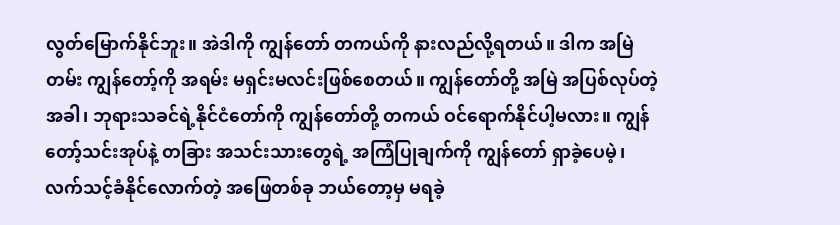လွတ်မြောက်နိုင်ဘူး။ အဲဒါကို ကျွန်တော် တကယ်ကို နားလည်လို့ရတယ်။ ဒါက အမြဲတမ်း ကျွန်တော့်ကို အရမ်း မရှင်းမလင်းဖြစ်စေတယ်။ ကျွန်တော်တို့ အမြဲ အပြစ်လုပ်တဲ့အခါ၊ ဘုရားသခင်ရဲ့နိုင်ငံတော်ကို ကျွန်တော်တို့ တကယ် ဝင်ရောက်နိုင်ပါ့မလား။ ကျွန်တော့်သင်းအုပ်နဲ့ တခြား အသင်းသားတွေရဲ့ အကြံပြုချက်ကို ကျွန်တော် ရှာခဲ့ပေမဲ့၊ လက်သင့်ခံနိုင်လောက်တဲ့ အဖြေတစ်ခု ဘယ်တော့မှ မရခဲ့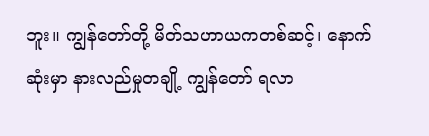ဘူး။ ကျွန်တော်တို့ မိတ်သဟာယကတစ်ဆင့်၊ နောက်ဆုံးမှာ နားလည်မှုတချို့ ကျွန်တော် ရလာ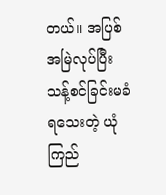တယ်။ အပြစ်အမြဲလုပ်ပြီး သန့်စင်ခြင်းမခံရသေးတဲ့ ယုံကြည်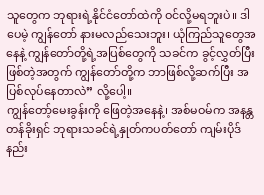သူတွေက ဘုရားရဲ့နိုင်ငံတော်ထဲကို ဝင်လို့မရဘူးပဲ။ ဒါပေမဲ့ ကျွန်တော် နားမလည်သေးဘူး၊ ယုံကြည်သူတွေအနေနဲ့ ကျွန်တော်တို့ရဲ့အပြစ်တွေကို သခင်က ခွင့်လွှတ်ပြီးဖြစ်တဲ့အတွက် ကျွန်တော်တို့က ဘာဖြစ်လို့ဆက်ပြီး အပြစ်လုပ်နေတာလဲ” လို့ပေါ့။
ကျွန်တော့်မေးခွန်းကို ဖြေတဲ့အနေနဲ့၊ အစ်မဝမ်က အနန္တတန်ခိုးရှင် ဘုရားသခင်ရဲ့နှုတ်ကပတ်တော် ကျမ်းပိုဒ်နည်း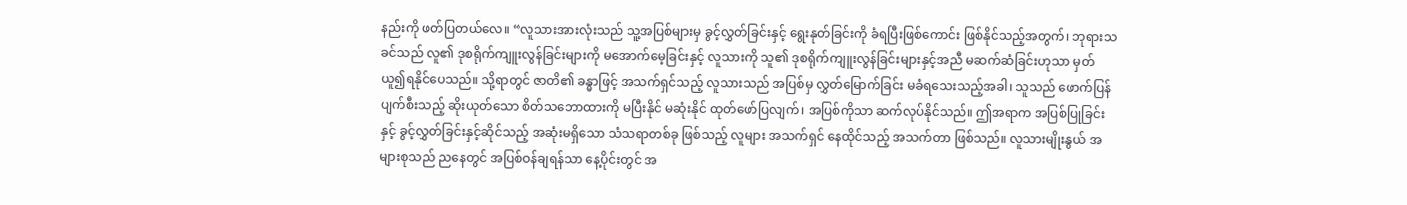နည်းကို ဖတ်ပြတယ်လေ။ “လူသားအားလုံးသည် သူ့အပြစ်များမှ ခွင့်လွှတ်ခြင်းနှင့် ရွေးနုတ်ခြင်းကို ခံရပြီးဖြစ်ကောင်း ဖြစ်နိုင်သည့်အတွက်၊ ဘုရားသခင်သည် လူ၏ ဒုစရိုက်ကျူးလွန်ခြင်းများကို မအောက်မေ့ခြင်းနှင့် လူသားကို သူ၏ ဒုစရိုက်ကျူးလွန်ခြင်းများနှင့်အညီ မဆက်ဆံခြင်းဟုသာ မှတ်ယူ၍ရနိုင်ပေသည်။ သို့ရာတွင် ဇာတိ၏ ခန္ဓာဖြင့် အသက်ရှင်သည့် လူသားသည် အပြစ်မှ လွှတ်မြောက်ခြင်း မခံရသေးသည့်အခါ၊ သူသည် ဖောက်ပြန်ပျက်စီးသည့် ဆိုးယုတ်သော စိတ်သဘောထားကို မပြီးနိုင် မဆုံးနိုင် ထုတ်ဖော်ပြလျက်၊ အပြစ်ကိုသာ ဆက်လုပ်နိုင်သည်။ ဤအရာက အပြစ်ပြုခြင်းနှင့် ခွင့်လွှတ်ခြင်းနှင့်ဆိုင်သည့် အဆုံးမရှိသော သံသရာတစ်ခု ဖြစ်သည့် လူများ အသက်ရှင် နေထိုင်သည့် အသက်တာ ဖြစ်သည်။ လူသားမျိုးနွယ် အများစုသည် ညနေတွင် အပြစ်ဝန်ချရန်သာ နေ့ပိုင်းတွင် အ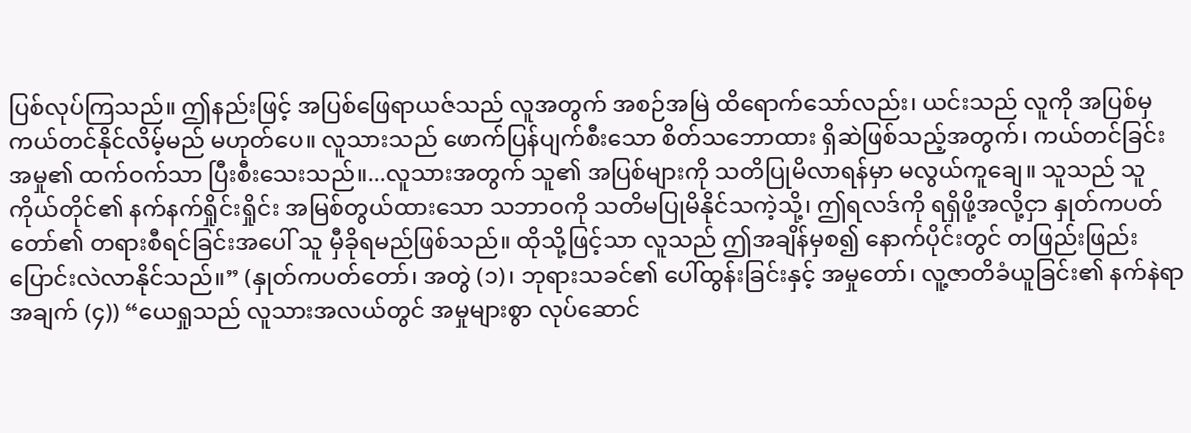ပြစ်လုပ်ကြသည်။ ဤနည်းဖြင့် အပြစ်ဖြေရာယဇ်သည် လူအတွက် အစဉ်အမြဲ ထိရောက်သော်လည်း၊ ယင်းသည် လူကို အပြစ်မှ ကယ်တင်နိုင်လိမ့်မည် မဟုတ်ပေ။ လူသားသည် ဖောက်ပြန်ပျက်စီးသော စိတ်သဘောထား ရှိဆဲဖြစ်သည့်အတွက်၊ ကယ်တင်ခြင်း အမှု၏ ထက်ဝက်သာ ပြီးစီးသေးသည်။...လူသားအတွက် သူ၏ အပြစ်များကို သတိပြုမိလာရန်မှာ မလွယ်ကူချေ။ သူသည် သူကိုယ်တိုင်၏ နက်နက်ရှိုင်းရှိုင်း အမြစ်တွယ်ထားသော သဘာဝကို သတိမပြုမိနိုင်သကဲ့သို့၊ ဤရလဒ်ကို ရရှိဖို့အလို့ငှာ နှုတ်ကပတ်တော်၏ တရားစီရင်ခြင်းအပေါ် သူ မှီခိုရမည်ဖြစ်သည်။ ထိုသို့ဖြင့်သာ လူသည် ဤအချိန်မှစ၍ နောက်ပိုင်းတွင် တဖြည်းဖြည်း ပြောင်းလဲလာနိုင်သည်။” (နှုတ်ကပတ်တော်၊ အတွဲ (၁)၊ ဘုရားသခင်၏ ပေါ်ထွန်းခြင်းနှင့် အမှုတော်၊ လူ့ဇာတိခံယူခြင်း၏ နက်နဲရာအချက် (၄)) “ယေရှုသည် လူသားအလယ်တွင် အမှုများစွာ လုပ်ဆောင်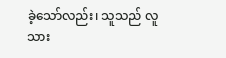ခဲ့သော်လည်း၊ သူသည် လူသား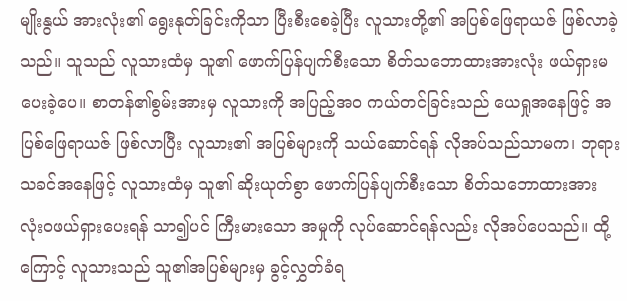မျိုးနွယ် အားလုံး၏ ရွေးနုတ်ခြင်းကိုသာ ပြီးစီးစေခဲ့ပြီး လူသားတို့၏ အပြစ်ဖြေရာယဇ် ဖြစ်လာခဲ့သည်။ သူသည် လူသားထံမှ သူ၏ ဖောက်ပြန်ပျက်စီးသော စိတ်သဘောထားအားလုံး ဖယ်ရှားမပေးခဲ့ပေ။ စာတန်၏စွမ်းအားမှ လူသားကို အပြည့်အဝ ကယ်တင်ခြင်းသည် ယေရှုအနေဖြင့် အပြစ်ဖြေရာယဇ် ဖြစ်လာပြီး လူသား၏ အပြစ်များကို သယ်ဆောင်ရန် လိုအပ်သည်သာမက၊ ဘုရားသခင်အနေဖြင့် လူသားထံမှ သူ၏ ဆိုးယုတ်စွာ ဖောက်ပြန်ပျက်စီးသော စိတ်သဘောထားအား လုံးဝဖယ်ရှားပေးရန် သာ၍ပင် ကြီးမားသော အမှုကို လုပ်ဆောင်ရန်လည်း လိုအပ်ပေသည်။ ထို့ကြောင့် လူသားသည် သူ၏အပြစ်များမှ ခွင့်လွှတ်ခံရ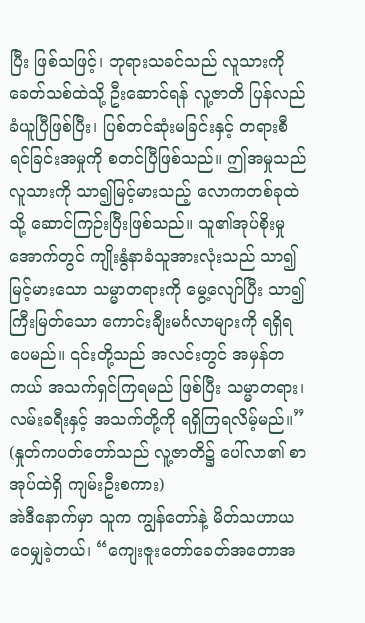ပြီး ဖြစ်သဖြင့်၊ ဘုရားသခင်သည် လူသားကို ခေတ်သစ်ထဲသို့ ဦးဆောင်ရန် လူ့ဇာတိ ပြန်လည်ခံယူပြီဖြစ်ပြီး၊ ပြစ်တင်ဆုံးမခြင်းနှင့် တရားစီရင်ခြင်းအမှုကို စတင်ပြီဖြစ်သည်။ ဤအမှုသည် လူသားကို သာ၍မြင့်မားသည့် လောကတစ်ခုထဲသို့ ဆောင်ကြဉ်းပြီးဖြစ်သည်။ သူ၏အုပ်စိုးမှုအောက်တွင် ကျိုးနွံနာခံသူအားလုံးသည် သာ၍မြင့်မားသော သမ္မာတရားကို မွေ့လျော်ပြီး သာ၍ကြီးမြတ်သော ကောင်းချီးမင်္ဂလာများကို ရရှိရပေမည်။ ၎င်းတို့သည် အလင်းတွင် အမှန်တကယ် အသက်ရှင်ကြရမည် ဖြစ်ပြီး သမ္မာတရား၊ လမ်းခရီးနှင့် အသက်တို့ကို ရရှိကြရလိမ့်မည်။” (နှုတ်ကပတ်တော်သည် လူ့ဇာတိ၌ ပေါ်လာ၏ စာအုပ်ထဲရှိ ကျမ်းဦးစကား)
အဲဒီနောက်မှာ သူက ကျွန်တော်နဲ့ မိတ်သဟာယ ဝေမျှခဲ့တယ်၊ “ကျေးဇူးတော်ခေတ်အတောအ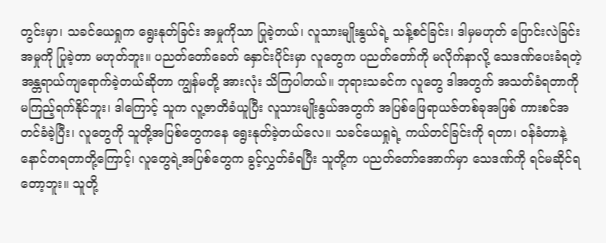တွင်းမှာ၊ သခင်ယေရှုက ရွေးနုတ်ခြင်း အမှုကိုသာ ပြုခဲ့တယ်၊ လူသားမျိုးနွယ်ရဲ့ သန့်စင်ခြင်း၊ ဒါမှမဟုတ် ပြောင်းလဲခြင်း အမှုကို ပြုခဲ့တာ မဟုတ်ဘူး။ ပညတ်တော်ခေတ် နှောင်းပိုင်းမှာ လူတွေက ပညတ်တော်ကို မလိုက်နာလို့ သေဒဏ်ပေးခံရတဲ့ အန္တရာယ်ကျရောက်ခဲ့တယ်ဆိုတာ ကျွန်မတို့ အားလုံး သိကြပါတယ်။ ဘုရားသခင်က လူတွေ ဒါအတွက် အသတ်ခံရတာကို မကြည့်ရက်နိုင်ဘူး၊ ဒါကြောင့် သူက လူ့ဇာတိခံယူပြီး လူသားမျိုးနွယ်အတွက် အပြစ်ဖြေရာယဇ်တစ်ခုအဖြစ် ကားစင်အတင်ခံခဲ့ပြီး၊ လူတွေကို သူတို့အပြစ်တွေကနေ ရွေးနုတ်ခဲ့တယ်လေ။ သခင်ယေရှုရဲ့ ကယ်တင်ခြင်းကို ရတာ၊ ဝန်ခံတာနဲ့ နောင်တရတာတို့ကြောင့်၊ လူတွေရဲ့အပြစ်တွေက ခွင့်လွှတ်ခံရပြီး သူတို့က ပညတ်တော်အောက်မှာ သေဒဏ်ကို ရင်မဆိုင်ရတော့ဘူး။ သူတို့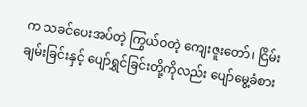က သခင်ပေးအပ်တဲ့ ကြွယ်ဝတဲ့ ကျေးဇူးတော်၊ ငြိမ်းချမ်းခြင်းနှင့် ပျော်ရွှင်ခြင်းတို့ကိုလည်း ပျော်မွေ့ခံစား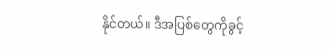နိုင်တယ်။ ဒီအပြစ်တွေကိုခွင့်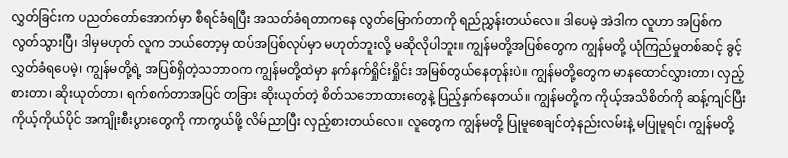လွှတ်ခြင်းက ပညတ်တော်အောက်မှာ စီရင်ခံရပြီး အသတ်ခံရတာကနေ လွတ်မြောက်တာကို ရည်ညွှန်းတယ်လေ။ ဒါပေမဲ့ အဲဒါက လူဟာ အပြစ်ကလွတ်သွားပြီ၊ ဒါမှမဟုတ် လူက ဘယ်တော့မှ ထပ်အပြစ်လုပ်မှာ မဟုတ်ဘူးလို့ မဆိုလိုပါဘူး။ ကျွန်မတို့အပြစ်တွေက ကျွန်မတို့ ယုံကြည်မှုတစ်ဆင့် ခွင့်လွှတ်ခံရပေမဲ့၊ ကျွန်မတို့ရဲ့ အပြစ်ရှိတဲ့သဘာဝက ကျွန်မတို့ထဲမှာ နက်နက်ရှိုင်းရှိုင်း အမြစ်တွယ်နေတုန်းပဲ။ ကျွန်မတို့တွေက မာနထောင်လွှားတာ၊ လှည့်စားတာ၊ ဆိုးယုတ်တာ၊ ရက်စက်တာအပြင် တခြား ဆိုးယုတ်တဲ့ စိတ်သဘောထားတွေနဲ့ ပြည့်နှက်နေတယ်။ ကျွန်မတို့က ကိုယ့်အသိစိတ်ကို ဆန့်ကျင်ပြီး ကိုယ့်ကိုယ်ပိုင် အကျိုးစီးပွားတွေကို ကာကွယ်ဖို့ လိမ်ညာပြီး လှည့်စားတယ်လေ။ လူတွေက ကျွန်မတို့ ပြုမူစေချင်တဲ့နည်းလမ်းနဲ့ မပြုမူရင်၊ ကျွန်မတို့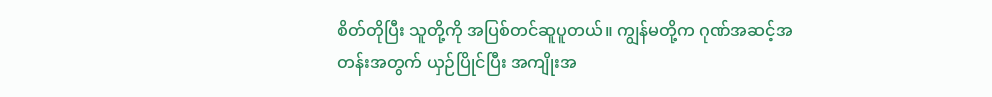စိတ်တိုပြီး သူတို့ကို အပြစ်တင်ဆူပူတယ်။ ကျွန်မတို့က ဂုဏ်အဆင့်အတန်းအတွက် ယှဉ်ပြိုင်ပြီး အကျိုးအ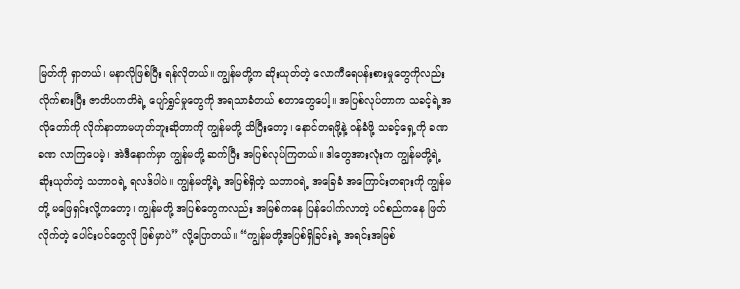မြတ်ကို ရှာတယ်၊ မနာလိုဖြစ်ပြီး ရန်လိုတယ်။ ကျွန်မတို့က ဆိုးယုတ်တဲ့ လောကီရေပန်းစားမှုတွေကိုလည်း လိုက်စားပြီး ဇာတိပကတိရဲ့ ပျော်ရွှင်မှုတွေကို အရသာခံတယ် စတာတွေပေါ့။ အပြစ်လုပ်တာက သခင့်ရဲ့အလိုတော်ကို လိုက်နာတာမဟုတ်ဘူးဆိုတာကို ကျွန်မတို့ သိပြီးတော့၊ နောင်တရဖို့နဲ့ ဝန်ခံဖို့ သခင့်ရှေ့ကို ခဏခဏ လာကြပေမဲ့၊ အဲဒီနောက်မှာ ကျွန်မတို့ ဆက်ပြီး အပြစ်လုပ်ကြတယ်။ ဒါတွေအားလုံးက ကျွန်မတို့ရဲ့ ဆိုးယုတ်တဲ့ သဘာဝရဲ့ ရလဒ်ပါပဲ။ ကျွန်မတို့ရဲ့ အပြစ်ရှိတဲ့ သဘာဝရဲ့ အခြေခံ အကြောင်းတရားကို ကျွန်မတို့ မဖြေရှင်းလို့ကတော့၊ ကျွန်မတို့ အပြစ်တွေကလည်း အမြစ်ကနေ ပြန်ပေါက်လာတဲ့ ပင်စည်ကနေ ဖြတ်လိုက်တဲ့ ပေါင်းပင်တွေလို ဖြစ်မှာပဲ” လို့ပြောတယ်။ “ကျွန်မတို့အပြစ်ရှိခြင်းရဲ့ အရင်းအမြစ်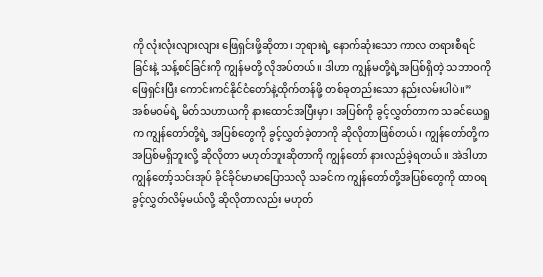ကို လုံးလုံးလျားလျား ဖြေရှင်းဖို့ဆိုတာ၊ ဘုရားရဲ့ နောက်ဆုံးသော ကာလ တရားစီရင်ခြင်းနဲ့ သန့်စင်ခြင်းကို ကျွန်မတို့ လိုအပ်တယ်။ ဒါဟာ ကျွန်မတို့ရဲ့အပြစ်ရှိတဲ့ သဘာဝကို ဖြေရှင်းပြီး ကောင်းကင်နိုင်ငံတော်နဲ့ထိုက်တန်ဖို့ တစ်ခုတည်းသော နည်းလမ်းပါပဲ။”
အစ်မဝမ်ရဲ့ မိတ်သဟာယကို နားထောင်အပြီးမှာ၊ အပြစ်ကို ခွင့်လွှတ်တာက သခင်ယေရှုက ကျွန်တော်တို့ရဲ့ အပြစ်တွေကို ခွင့်လွှတ်ခဲ့တာကို ဆိုလိုတာဖြစ်တယ်၊ ကျွန်တော်တို့က အပြစ်မရှိဘူးလို့ ဆိုလိုတာ မဟုတ်ဘူးဆိုတာကို ကျွန်တော် နားလည်ခဲ့ရတယ်။ အဲဒါဟာ ကျွန်တော့်သင်းအုပ် ခိုင်ခိုင်မာမာပြောသလို သခင်က ကျွန်တော်တို့အပြစ်တွေကို ထာဝရ ခွင့်လွှတ်လိမ့်မယ်လို့ ဆိုလိုတာလည်း မဟုတ်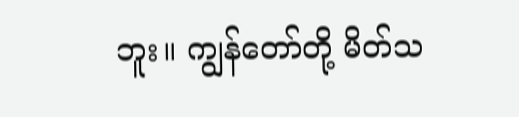ဘူး။ ကျွန်တော်တို့ မိတ်သ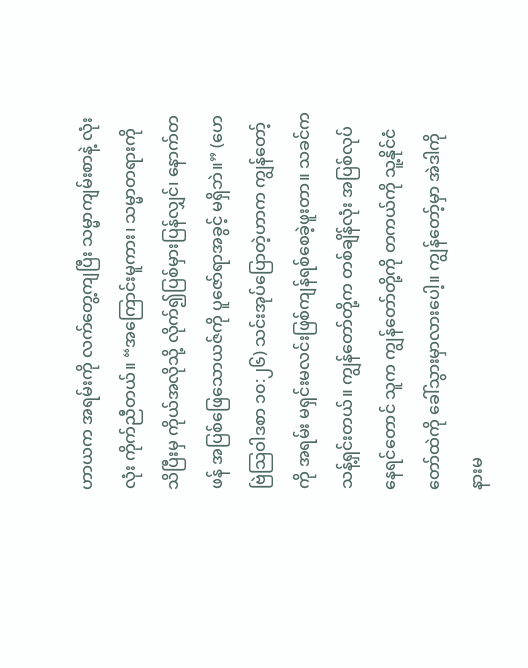ဟာယက အရမ်းကို လက်တွေ့ကျပြီး သမ္မာကျမ်းစာနဲ့ လုံးလုံး ကိုက်ညီတယ်။ “အကြောင်းမူကား၊ သမ္မာတရားကို သိပြီးမှ ကိုယ်အလိုသို့ လိုက်၍ပြစ်မှားပြန်လျှင်၊ နောက်တဖန် အပြစ်ဖြေသောယဇ်ကို ပူဇော်ရာအခွင့် မရှိဘဲ။” (ဟေဗြဲသြဝါဒစာ ၁၀:၂၆) သင်းအုပ်ပြောတဲ့ဟာက ကျွန်တော့်ကို အရမ်း မရှင်းမလင်းဖြစ်ကျန်ရစ်စေခဲ့ဖူးတာ။ သခင်က သန့်ရှင်းတယ်။ ကျွန်တော်တို့က တစ်ချိန်လုံး အပြစ်လုပ်နေရင်တောင် သူက ကျွန်တော်တို့ကို တကယ်ကို သူ့နိုင်ငံတော်ထဲကို ခေါ်သွားမှာလားပေါ့။ ကျွန်တော့်မှာ အဲဒါကို နားမ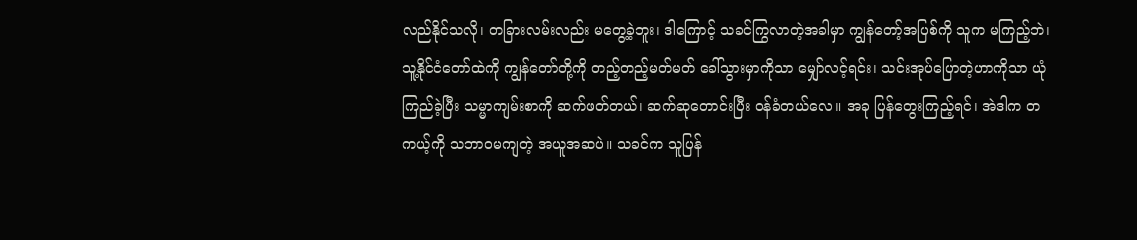လည်နိုင်သလို၊ တခြားလမ်းလည်း မတွေ့ခဲ့ဘူး၊ ဒါကြောင့် သခင်ကြွလာတဲ့အခါမှာ ကျွန်တော့်အပြစ်ကို သူက မကြည့်ဘဲ၊ သူ့နိုင်ငံတော်ထဲကို ကျွန်တော်တို့ကို တည့်တည့်မတ်မတ် ခေါ်သွားမှာကိုသာ မျှော်လင့်ရင်း၊ သင်းအုပ်ပြောတဲ့ဟာကိုသာ ယုံကြည်ခဲ့ပြီး သမ္မာကျမ်းစာကို ဆက်ဖတ်တယ်၊ ဆက်ဆုတောင်းပြီး ဝန်ခံတယ်လေ။ အခု ပြန်တွေးကြည့်ရင်၊ အဲဒါက တကယ့်ကို သဘာဝမကျတဲ့ အယူအဆပဲ။ သခင်က သူပြန်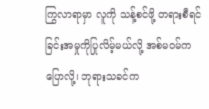ကြွလာရာမှာ လူကို သန့်စင်ဖို့ တရားစီရင်ခြင်းအမှုကိုပြုလိမ့်မယ်လို့ အစ်မဝမ်က ပြောလို့၊ ဘုရားသခင်က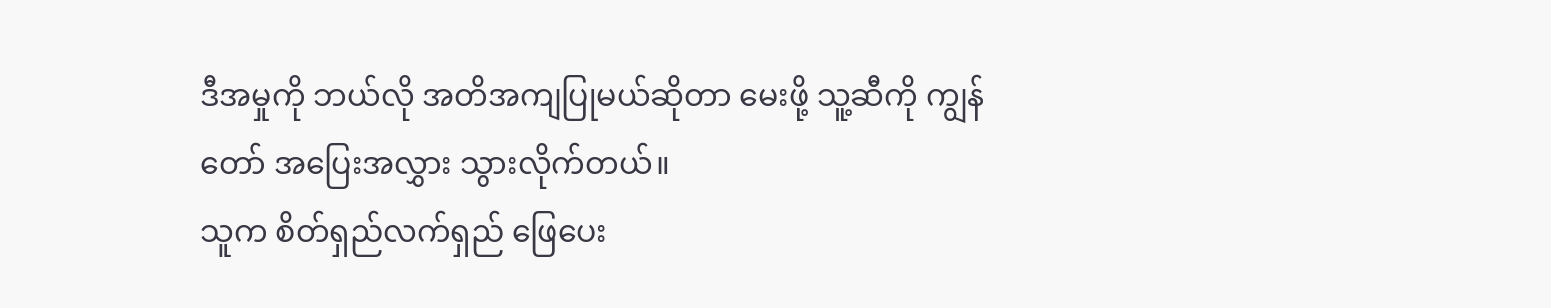ဒီအမှုကို ဘယ်လို အတိအကျပြုမယ်ဆိုတာ မေးဖို့ သူ့ဆီကို ကျွန်တော် အပြေးအလွှား သွားလိုက်တယ်။
သူက စိတ်ရှည်လက်ရှည် ဖြေပေး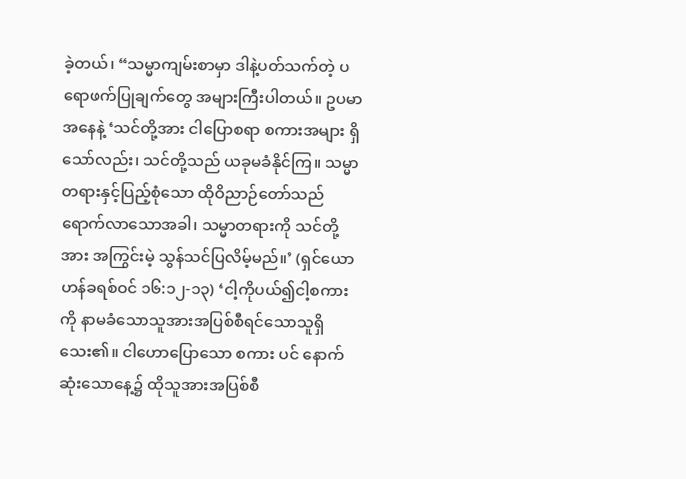ခဲ့တယ်၊ “သမ္မာကျမ်းစာမှာ ဒါနဲ့ပတ်သက်တဲ့ ပရောဖက်ပြုချက်တွေ အများကြီးပါတယ်။ ဥပမာအနေနဲ့ ‘သင်တို့အား ငါပြောစရာ စကားအများ ရှိသော်လည်း၊ သင်တို့သည် ယခုမခံနိုင်ကြ။ သမ္မာတရားနှင့်ပြည့်စုံသော ထိုဝိညာဉ်တော်သည် ရောက်လာသောအခါ၊ သမ္မာတရားကို သင်တို့အား အကြွင်းမဲ့ သွန်သင်ပြလိမ့်မည်။’ (ရှင်ယောဟန်ခရစ်ဝင် ၁၆:၁၂-၁၃) ‘ငါ့ကိုပယ်၍ငါ့စကားကို နာမခံသောသူအားအပြစ်စီရင်သောသူရှိသေး၏။ ငါဟောပြောသော စကား ပင် နောက်ဆုံးသောနေ့၌ ထိုသူအားအပြစ်စီ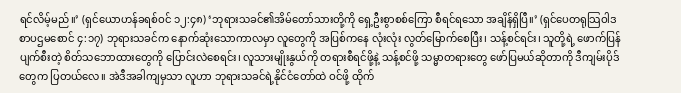ရင်လိမ့်မည်။’ (ရှင်ယောဟန်ခရစ်ဝင် ၁၂:၄၈) ‘ဘုရားသခင်၏အိမ်တော်သားတို့ကို ရှေ့ဦးစွာစစ်ကြော စီရင်ရသော အချိန်ရှိပြီ။’ (ရှင်ပေတရုသြဝါဒစာပဌမစောင် ၄:၁၇) ဘုရားသခင်က နောက်ဆုံးသောကာလမှာ လူတွေကို အပြစ်ကနေ လုံးလုံး လွတ်မြောက်စေပြီး၊ သန့်စင်ရင်း၊ သူတို့ရဲ့ ဖောက်ပြန်ပျက်စီးတဲ့ စိတ်သဘောထားတွေကို ပြောင်းလဲစေရင်း၊ လူသားမျိုးနွယ်ကို တရားစီရင်ဖို့နဲ့ သန့်စင်ဖို့ သမ္မာတရားတွေ ဖော်ပြမယ်ဆိုတာကို ဒီကျမ်းပိုဒ်တွေက ပြတယ်လေ။ အဲဒီအခါကျမှသာ လူဟာ ဘုရားသခင်ရဲ့နိုင်ငံတော်ထဲ ဝင်ဖို့ ထိုက်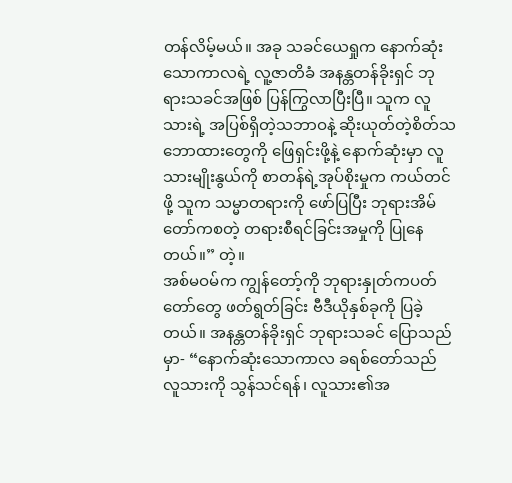တန်လိမ့်မယ်။ အခု သခင်ယေရှုက နောက်ဆုံးသောကာလရဲ့ လူ့ဇာတိခံ အနန္တတန်ခိုးရှင် ဘုရားသခင်အဖြစ် ပြန်ကြွလာပြီးပြီ။ သူက လူသားရဲ့ အပြစ်ရှိတဲ့သဘာဝနဲ့ ဆိုးယုတ်တဲ့စိတ်သဘောထားတွေကို ဖြေရှင်းဖို့နဲ့ နောက်ဆုံးမှာ လူသားမျိုးနွယ်ကို စာတန်ရဲ့အုပ်စိုးမှုက ကယ်တင်ဖို့ သူက သမ္မာတရားကို ဖော်ပြပြီး ဘုရားအိမ်တော်ကစတဲ့ တရားစီရင်ခြင်းအမှုကို ပြုနေတယ်။” တဲ့။
အစ်မဝမ်က ကျွန်တော့်ကို ဘုရားနှုတ်ကပတ်တော်တွေ ဖတ်ရွတ်ခြင်း ဗီဒီယိုနှစ်ခုကို ပြခဲ့တယ်။ အနန္တတန်ခိုးရှင် ဘုရားသခင် ပြောသည်မှာ- “နောက်ဆုံးသောကာလ ခရစ်တော်သည် လူသားကို သွန်သင်ရန်၊ လူသား၏အ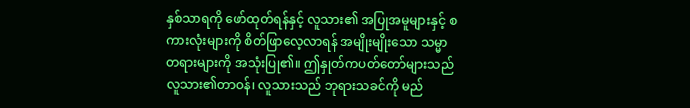နှစ်သာရကို ဖော်ထုတ်ရန်နှင့် လူသား၏ အပြုအမူများနှင့် စကားလုံးများကို စိတ်ဖြာလေ့လာရန် အမျိုးမျိုးသော သမ္မာတရားများကို အသုံးပြု၏။ ဤနှုတ်ကပတ်တော်များသည် လူသား၏တာဝန်၊ လူသားသည် ဘုရားသခင်ကို မည်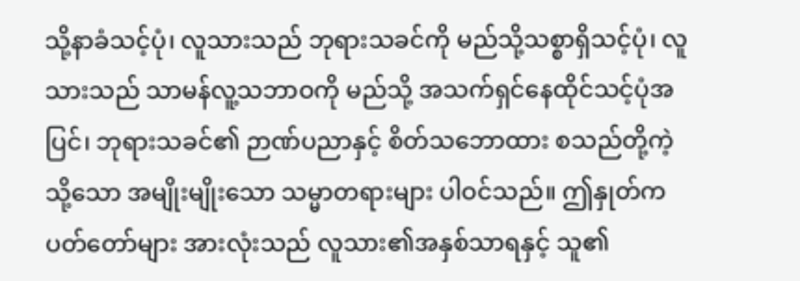သို့နာခံသင့်ပုံ၊ လူသားသည် ဘုရားသခင်ကို မည်သို့သစ္စာရှိသင့်ပုံ၊ လူသားသည် သာမန်လူ့သဘာဝကို မည်သို့ အသက်ရှင်နေထိုင်သင့်ပုံအပြင်၊ ဘုရားသခင်၏ ဉာဏ်ပညာနှင့် စိတ်သဘောထား စသည်တို့ကဲ့သို့သော အမျိုးမျိုးသော သမ္မာတရားများ ပါဝင်သည်။ ဤနှုတ်ကပတ်တော်များ အားလုံးသည် လူသား၏အနှစ်သာရနှင့် သူ၏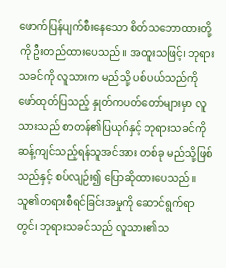ဖောက်ပြန်ပျက်စီးနေသော စိတ်သဘောထားတို့ကို ဦးတည်ထားပေသည်။ အထူးသဖြင့်၊ ဘုရားသခင်ကို လူသားက မည်သို့ ပစ်ပယ်သည်ကို ဖော်ထုတ်ပြသည့် နှုတ်ကပတ်တော်များမှာ လူသားသည် စာတန်၏ပြယုဂ်နှင့် ဘုရားသခင်ကိုဆန့်ကျင်သည့်ရန်သူအင်အား တစ်ခု မည်သို့ဖြစ်သည်နှင့် စပ်လျဉ်း၍ ပြောဆိုထားပေသည်။ သူ၏တရားစီရင်ခြင်းအမှုကို ဆောင်ရွက်ရာတွင်၊ ဘုရားသခင်သည် လူသား၏သ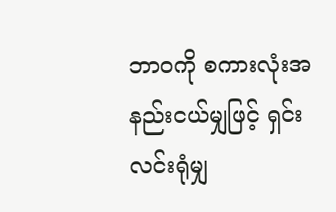ဘာဝကို စကားလုံးအနည်းငယ်မျှဖြင့် ရှင်းလင်းရုံမျှ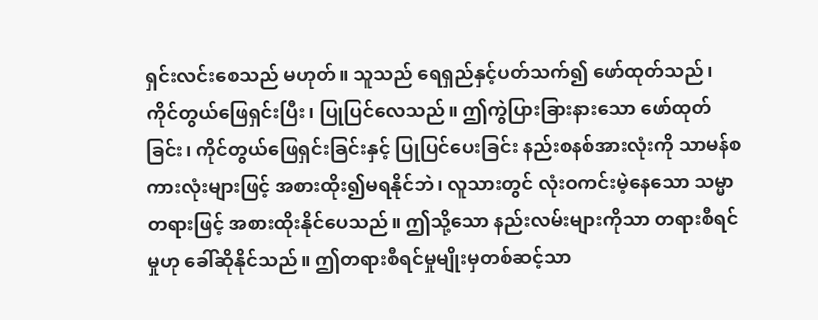ရှင်းလင်းစေသည် မဟုတ်။ သူသည် ရေရှည်နှင့်ပတ်သက်၍ ဖော်ထုတ်သည်၊ ကိုင်တွယ်ဖြေရှင်းပြီး၊ ပြုပြင်လေသည်။ ဤကွဲပြားခြားနားသော ဖော်ထုတ်ခြင်း၊ ကိုင်တွယ်ဖြေရှင်းခြင်းနှင့် ပြုပြင်ပေးခြင်း နည်းစနစ်အားလုံးကို သာမန်စကားလုံးများဖြင့် အစားထိုး၍မရနိုင်ဘဲ၊ လူသားတွင် လုံးဝကင်းမဲ့နေသော သမ္မာတရားဖြင့် အစားထိုးနိုင်ပေသည်။ ဤသို့သော နည်းလမ်းများကိုသာ တရားစီရင်မှုဟု ခေါ်ဆိုနိုင်သည်။ ဤတရားစီရင်မှုမျိုးမှတစ်ဆင့်သာ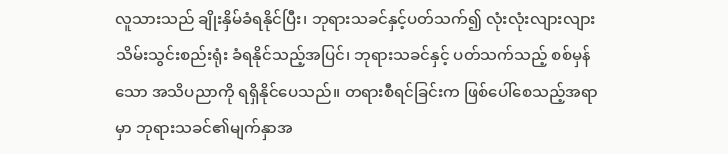လူသားသည် ချိုးနှိမ်ခံရနိုင်ပြီး၊ ဘုရားသခင်နှင့်ပတ်သက်၍ လုံးလုံးလျားလျား သိမ်းသွင်းစည်းရုံး ခံရနိုင်သည့်အပြင်၊ ဘုရားသခင်နှင့် ပတ်သက်သည့် စစ်မှန်သော အသိပညာကို ရရှိနိုင်ပေသည်။ တရားစီရင်ခြင်းက ဖြစ်ပေါ်စေသည့်အရာမှာ ဘုရားသခင်၏မျက်နှာအ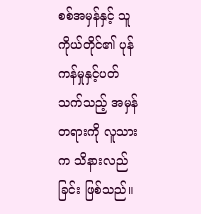စစ်အမှန်နှင့် သူကိုယ်တိုင်၏ ပုန်ကန်မှုနှင့်ပတ်သက်သည့် အမှန်တရားကို လူသားက သိနားလည်ခြင်း ဖြစ်သည်။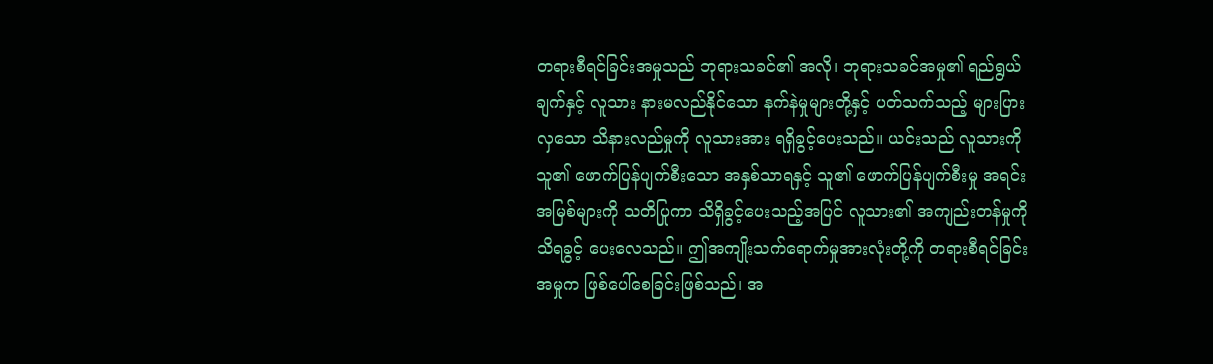တရားစီရင်ခြင်းအမှုသည် ဘုရားသခင်၏ အလို၊ ဘုရားသခင်အမှု၏ ရည်ရွယ်ချက်နှင့် လူသား နားမလည်နိုင်သော နက်နဲမှုများတို့နှင့် ပတ်သက်သည့် များပြားလှသော သိနားလည်မှုကို လူသားအား ရရှိခွင့်ပေးသည်။ ယင်းသည် လူသားကို သူ၏ ဖောက်ပြန်ပျက်စီးသော အနှစ်သာရနှင့် သူ၏ ဖောက်ပြန်ပျက်စီးမှု အရင်းအမြစ်များကို သတိပြုကာ သိရှိခွင့်ပေးသည့်အပြင် လူသား၏ အကျည်းတန်မှုကို သိရခွင့် ပေးလေသည်။ ဤအကျိုးသက်ရောက်မှုအားလုံးတို့ကို တရားစီရင်ခြင်း အမှုက ဖြစ်ပေါ်စေခြင်းဖြစ်သည်၊ အ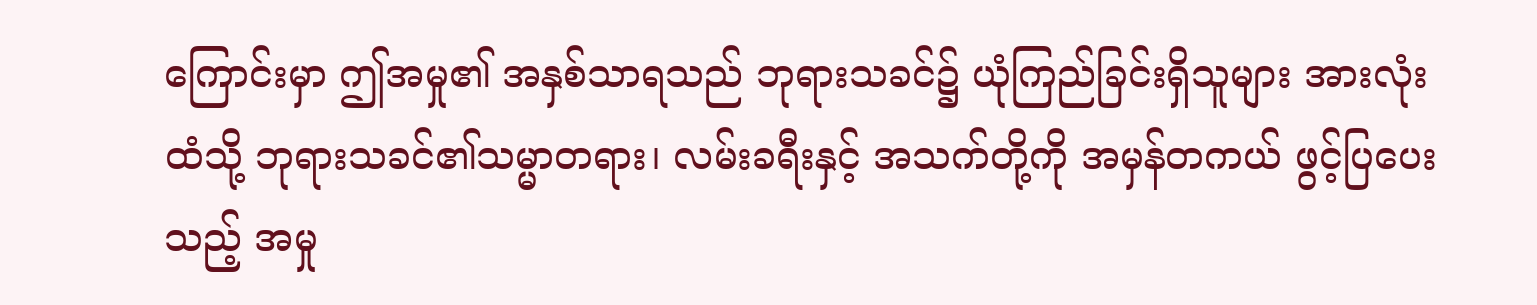ကြောင်းမှာ ဤအမှု၏ အနှစ်သာရသည် ဘုရားသခင်၌ ယုံကြည်ခြင်းရှိသူများ အားလုံးထံသို့ ဘုရားသခင်၏သမ္မာတရား၊ လမ်းခရီးနှင့် အသက်တို့ကို အမှန်တကယ် ဖွင့်ပြပေးသည့် အမှု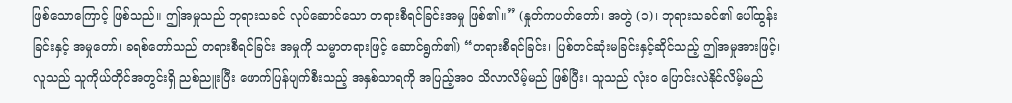ဖြစ်သောကြောင့် ဖြစ်သည်။ ဤအမှုသည် ဘုရားသခင် လုပ်ဆောင်သော တရားစီရင်ခြင်းအမှု ဖြစ်၏။” (နှုတ်ကပတ်တော်၊ အတွဲ (၁)၊ ဘုရားသခင်၏ ပေါ်ထွန်းခြင်းနှင့် အမှုတော်၊ ခရစ်တော်သည် တရားစီရင်ခြင်း အမှုကို သမ္မာတရားဖြင့် ဆောင်ရွက်၏) “တရားစီရင်ခြင်း၊ ပြစ်တင်ဆုံးမခြင်းနှင့်ဆိုင်သည့် ဤအမှုအားဖြင့်၊ လူသည် သူကိုယ်တိုင်အတွင်းရှိ ညစ်ညူးပြီး ဖောက်ပြန်ပျက်စီးသည့် အနှစ်သာရကို အပြည့်အဝ သိလာလိမ့်မည် ဖြစ်ပြီး၊ သူသည် လုံးဝ ပြောင်းလဲနိုင်လိမ့်မည်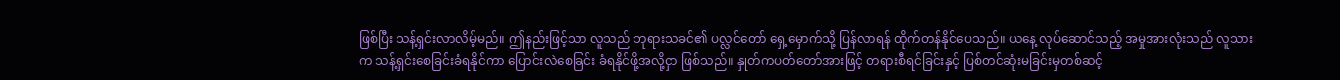ဖြစ်ပြီး သန့်ရှင်းလာလိမ့်မည်။ ဤနည်းဖြင့်သာ လူသည် ဘုရားသခင်၏ ပလ္လင်တော် ရှေ့မှောက်သို့ ပြန်လာရန် ထိုက်တန်နိုင်ပေသည်။ ယနေ့ လုပ်ဆောင်သည့် အမှုအားလုံးသည် လူသားက သန့်ရှင်းစေခြင်းခံရနိုင်ကာ ပြောင်းလဲစေခြင်း ခံရနိုင်ဖို့အလို့ငှာ ဖြစ်သည်။ နှုတ်ကပတ်တော်အားဖြင့် တရားစီရင်ခြင်းနှင့် ပြစ်တင်ဆုံးမခြင်းမှတစ်ဆင့်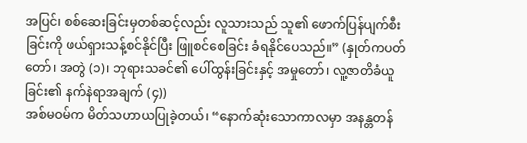အပြင်၊ စစ်ဆေးခြင်းမှတစ်ဆင့်လည်း လူသားသည် သူ၏ ဖောက်ပြန်ပျက်စီးခြင်းကို ဖယ်ရှားသန့်စင်နိုင်ပြီး ဖြူစင်စေခြင်း ခံရနိုင်ပေသည်။” (နှုတ်ကပတ်တော်၊ အတွဲ (၁)၊ ဘုရားသခင်၏ ပေါ်ထွန်းခြင်းနှင့် အမှုတော်၊ လူ့ဇာတိခံယူခြင်း၏ နက်နဲရာအချက် (၄))
အစ်မဝမ်က မိတ်သဟာယပြုခဲ့တယ်၊ “နောက်ဆုံးသောကာလမှာ အနန္တတန်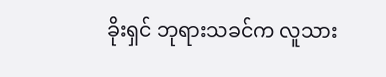ခိုးရှင် ဘုရားသခင်က လူသား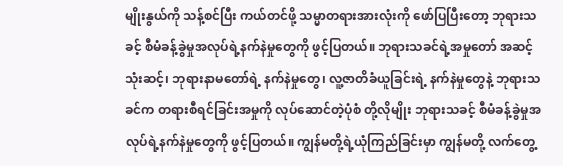မျိုးနွယ်ကို သန့်စင်ပြီး ကယ်တင်ဖို့ သမ္မာတရားအားလုံးကို ဖော်ပြပြီးတော့ ဘုရားသခင့် စီမံခန့်ခွဲမှုအလုပ်ရဲ့နက်နဲမှုတွေကို ဖွင့်ပြတယ်။ ဘုရားသခင်ရဲ့အမှုတော် အဆင့်သုံးဆင့်၊ ဘုရားနာမတော်ရဲ့ နက်နဲမှုတွေ၊ လူ့ဇာတိခံယူခြင်းရဲ့ နက်နဲမှုတွေနဲ့ ဘုရားသခင်က တရားစီရင်ခြင်းအမှုကို လုပ်ဆောင်တဲ့ပုံစံ တို့လိုမျိုး ဘုရားသခင့် စီမံခန့်ခွဲမှုအလုပ်ရဲ့နက်နဲမှုတွေကို ဖွင့်ပြတယ်။ ကျွန်မတို့ရဲ့ယုံကြည်ခြင်းမှာ ကျွန်မတို့ လက်တွေ့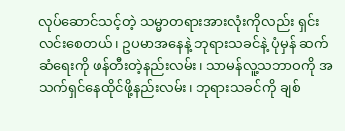လုပ်ဆောင်သင့်တဲ့ သမ္မာတရားအားလုံးကိုလည်း ရှင်းလင်းစေတယ်၊ ဥပမာအနေနဲ့ ဘုရားသခင်နဲ့ ပုံမှန် ဆက်ဆံရေးကို ဖန်တီးတဲ့နည်းလမ်း၊ သာမန်လူ့သဘာဝကို အသက်ရှင်နေထိုင်ဖို့နည်းလမ်း၊ ဘုရားသခင်ကို ချစ်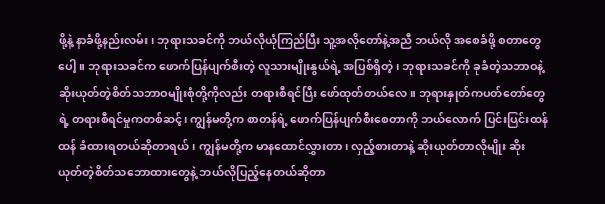ဖို့နဲ့ နာခံဖို့နည်းလမ်း၊ ဘုရားသခင်ကို ဘယ်လိုယုံကြည်ပြီး သူ့အလိုတော်နဲ့အညီ ဘယ်လို အစေခံဖို့ စတာတွေပေါ့။ ဘုရားသခင်က ဖောက်ပြန်ပျက်စီးတဲ့ လူသားမျိုးနွယ်ရဲ့ အပြစ်ရှိတဲ့၊ ဘုရားသခင်ကို ခုခံတဲ့သဘာဝနဲ့ ဆိုးယုတ်တဲ့စိတ်သဘာဝမျိုးစုံတို့ကိုလည်း တရားစီရင်ပြီး ဖော်ထုတ်တယ်လေ။ ဘုရားနှုတ်ကပတ်တော်တွေရဲ့ တရားစီရင်မှုကတစ်ဆင့်၊ ကျွန်မတို့က စာတန်ရဲ့ ဖောက်ပြန်ပျက်စီးစေတာကို ဘယ်လောက် ပြင်းပြင်းထန်ထန် ခံထားရတယ်ဆိုတာရယ်၊ ကျွန်မတို့က မာနထောင်လွှားတာ၊ လှည့်စားတာနဲ့ ဆိုးယုတ်တာလိုမျိုး ဆိုးယုတ်တဲ့စိတ်သဘောထားတွေနဲ့ ဘယ်လိုပြည့်နေတယ်ဆိုတာ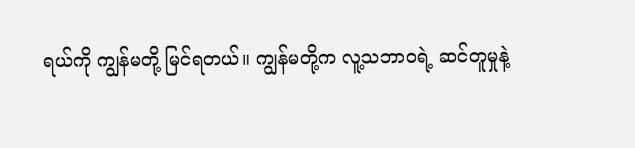ရယ်ကို ကျွန်မတို့ မြင်ရတယ်။ ကျွန်မတို့က လူ့သဘာဝရဲ့ ဆင်တူမှုနဲ့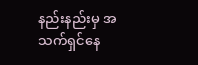နည်းနည်းမှ အသက်ရှင်နေ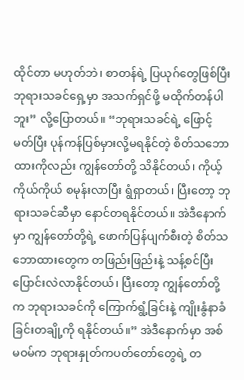ထိုင်တာ မဟုတ်ဘဲ၊ စာတန်ရဲ့ ပြယုဂ်တွေဖြစ်ပြီး ဘုရားသခင်ရှေ့မှာ အသက်ရှင်ဖို့ မထိုက်တန်ပါဘူး” လို့ပြောတယ်။ “ဘုရားသခင်ရဲ့ ဖြောင့်မတ်ပြီး ပုန်ကန်ပြစ်မှားလို့မရနိုင်တဲ့ စိတ်သဘောထားကိုလည်း ကျွန်တော်တို့ သိနိုင်တယ်၊ ကိုယ့်ကိုယ်ကိုယ် စမုန်းလာပြီး ရွံရှာတယ်၊ ပြီးတော့ ဘုရားသခင်ဆီမှာ နောင်တရနိုင်တယ်။ အဲဒီနောက်မှာ ကျွန်တော်တို့ရဲ့ ဖောက်ပြန်ပျက်စီးတဲ့ စိတ်သဘောထားတွေက တဖြည်းဖြည်းနဲ့ သန့်စင်ပြီး ပြောင်းလဲလာနိုင်တယ်၊ ပြီးတော့ ကျွန်တော်တို့က ဘုရားသခင်ကို ကြောက်ရွံ့ခြင်းနဲ့ ကျိုးနွံနာခံခြင်းတချို့ကို ရနိုင်တယ်။” အဲဒီနောက်မှာ အစ်မဝမ်က ဘုရားနှုတ်ကပတ်တော်တွေရဲ့ တ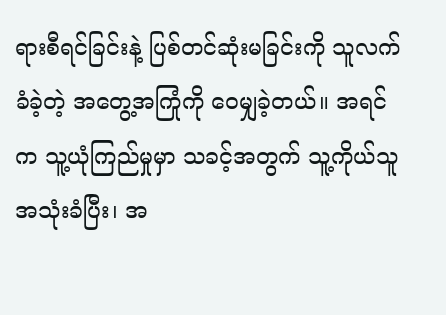ရားစီရင်ခြင်းနဲ့ ပြစ်တင်ဆုံးမခြင်းကို သူလက်ခံခဲ့တဲ့ အတွေ့အကြုံကို ဝေမျှခဲ့တယ်။ အရင်က သူ့ယုံကြည်မှုမှာ သခင့်အတွက် သူ့ကိုယ်သူ အသုံးခံပြီး၊ အ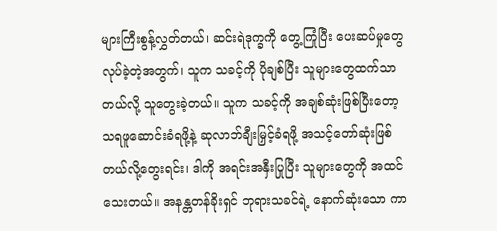များကြီးစွန့်လွှတ်တယ်၊ ဆင်းရဲဒုက္ခကို တွေ့ကြုံပြီး ပေးဆပ်မှုတွေလုပ်ခဲ့တဲ့အတွက်၊ သူက သခင့်ကို ပိုချစ်ပြီး သူများတွေထက်သာတယ်လို့ သူတွေးခဲ့တယ်။ သူက သခင့်ကို အချစ်ဆုံးဖြစ်ပြီးတော့ သရဖူဆောင်းခံရဖို့နဲ့ ဆုလာဘ်ချီးမြှင့်ခံရဖို့ အသင့်တော်ဆုံးဖြစ်တယ်လို့တွေးရင်း၊ ဒါကို အရင်းအနှီးပြုပြီး သူများတွေကို အထင်သေးတယ်။ အနန္တတန်ခိုးရှင် ဘုရားသခင်ရဲ့ နောက်ဆုံးသော ကာ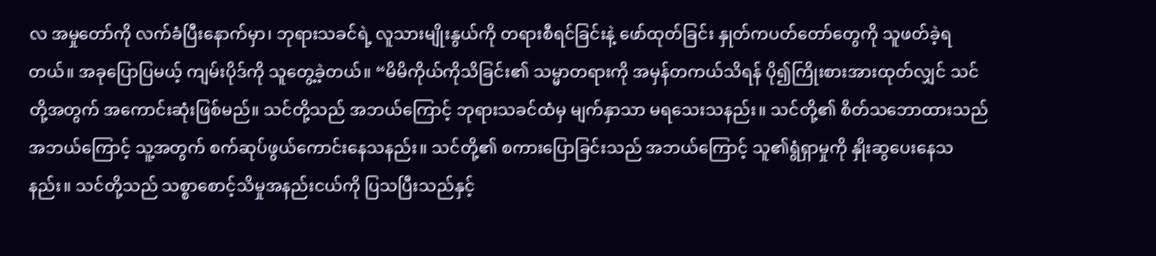လ အမှုတော်ကို လက်ခံပြီးနောက်မှာ၊ ဘုရားသခင်ရဲ့ လူသားမျိုးနွယ်ကို တရားစီရင်ခြင်းနဲ့ ဖော်ထုတ်ခြင်း နှုတ်ကပတ်တော်တွေကို သူဖတ်ခဲ့ရတယ်။ အခုပြောပြမယ့် ကျမ်းပိုဒ်ကို သူတွေ့ခဲ့တယ်။ “မိမိကိုယ်ကိုသိခြင်း၏ သမ္မာတရားကို အမှန်တကယ်သိရန် ပို၍ကြိုးစားအားထုတ်လျှင် သင်တို့အတွက် အကောင်းဆုံးဖြစ်မည်။ သင်တို့သည် အဘယ်ကြောင့် ဘုရားသခင်ထံမှ မျက်နှာသာ မရသေးသနည်း။ သင်တို့၏ စိတ်သဘောထားသည် အဘယ်ကြောင့် သူ့အတွက် စက်ဆုပ်ဖွယ်ကောင်းနေသနည်း။ သင်တို့၏ စကားပြောခြင်းသည် အဘယ်ကြောင့် သူ၏ရွံရှာမှုကို နှိုးဆွပေးနေသနည်း။ သင်တို့သည် သစ္စာစောင့်သိမှုအနည်းငယ်ကို ပြသပြီးသည်နှင့်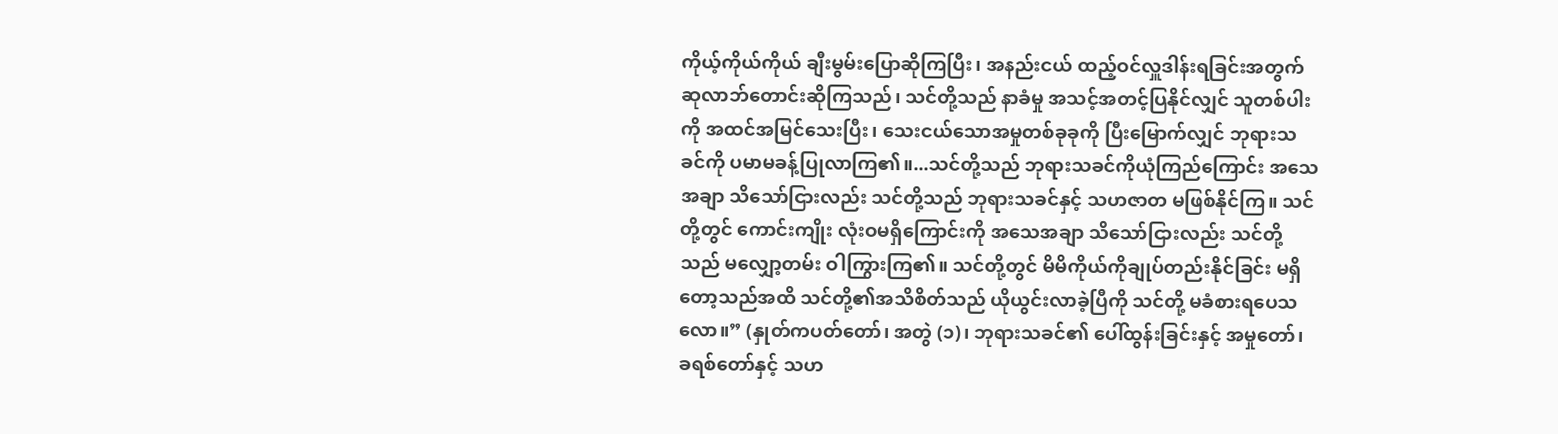ကိုယ့်ကိုယ်ကိုယ် ချီးမွမ်းပြောဆိုကြပြီး၊ အနည်းငယ် ထည့်ဝင်လှူဒါန်းရခြင်းအတွက် ဆုလာဘ်တောင်းဆိုကြသည်၊ သင်တို့သည် နာခံမှု အသင့်အတင့်ပြနိုင်လျှင် သူတစ်ပါးကို အထင်အမြင်သေးပြီး၊ သေးငယ်သောအမှုတစ်ခုခုကို ပြီးမြောက်လျှင် ဘုရားသခင်ကို ပမာမခန့်ပြုလာကြ၏။...သင်တို့သည် ဘုရားသခင်ကိုယုံကြည်ကြောင်း အသေအချာ သိသော်ငြားလည်း သင်တို့သည် ဘုရားသခင်နှင့် သဟဇာတ မဖြစ်နိုင်ကြ။ သင်တို့တွင် ကောင်းကျိုး လုံးဝမရှိကြောင်းကို အသေအချာ သိသော်ငြားလည်း သင်တို့သည် မလျှော့တမ်း ဝါကြွားကြ၏။ သင်တို့တွင် မိမိကိုယ်ကိုချုပ်တည်းနိုင်ခြင်း မရှိတော့သည်အထိ သင်တို့၏အသိစိတ်သည် ယိုယွင်းလာခဲ့ပြီကို သင်တို့ မခံစားရပေသလော။” (နှုတ်ကပတ်တော်၊ အတွဲ (၁)၊ ဘုရားသခင်၏ ပေါ်ထွန်းခြင်းနှင့် အမှုတော်၊ ခရစ်တော်နှင့် သဟ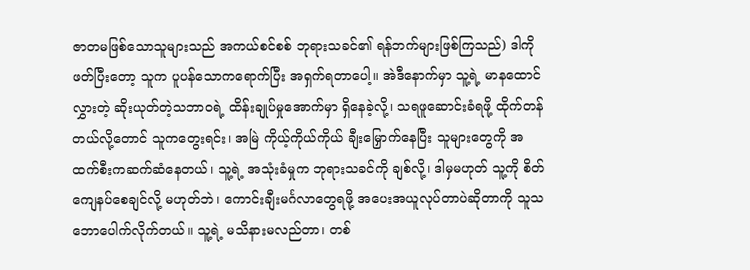ဇာတမဖြစ်သောသူများသည် အကယ်စင်စစ် ဘုရားသခင်၏ ရန်ဘက်များဖြစ်ကြသည်) ဒါကို ဖတ်ပြီးတော့ သူက ပူပန်သောကရောက်ပြီး အရှက်ရတာပေါ့။ အဲဒီနောက်မှာ သူ့ရဲ့ မာနထောင်လွှားတဲ့ ဆိုးယုတ်တဲ့သဘာဝရဲ့ ထိန်းချုပ်မှုအောက်မှာ ရှိနေခဲ့လို့၊ သရဖူဆောင်းခံရဖို့ ထိုက်တန်တယ်လို့တောင် သူကတွေးရင်း၊ အမြဲ ကိုယ့်ကိုယ်ကိုယ် ချီးမြှောက်နေပြီး သူများတွေကို အထက်စီးကဆက်ဆံနေတယ်၊ သူ့ရဲ့ အသုံးခံမှုက ဘုရားသခင်ကို ချစ်လို့၊ ဒါမှမဟုတ် သူ့ကို စိတ်ကျေနပ်စေချင်လို့ မဟုတ်ဘဲ၊ ကောင်းချီးမင်္ဂလာတွေရဖို့ အပေးအယူလုပ်တာပဲဆိုတာကို သူသဘောပေါက်လိုက်တယ်။ သူ့ရဲ့ မသိနားမလည်တာ၊ တစ်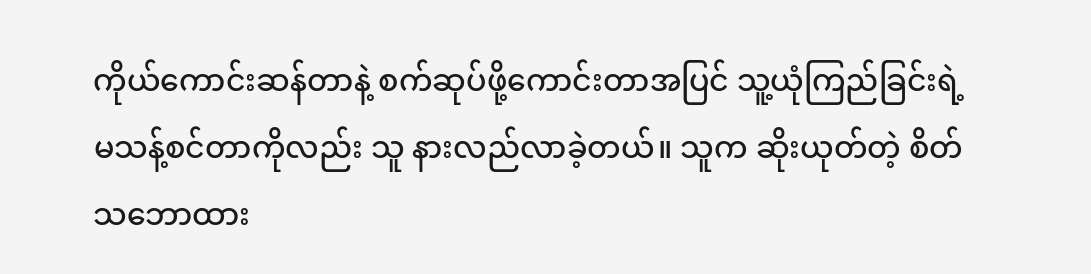ကိုယ်ကောင်းဆန်တာနဲ့ စက်ဆုပ်ဖို့ကောင်းတာအပြင် သူ့ယုံကြည်ခြင်းရဲ့ မသန့်စင်တာကိုလည်း သူ နားလည်လာခဲ့တယ်။ သူက ဆိုးယုတ်တဲ့ စိတ်သဘောထား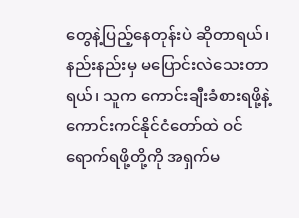တွေနဲ့ပြည့်နေတုန်းပဲ ဆိုတာရယ်၊ နည်းနည်းမှ မပြောင်းလဲသေးတာရယ်၊ သူက ကောင်းချီးခံစားရဖို့နဲ့ ကောင်းကင်နိုင်ငံတော်ထဲ ဝင်ရောက်ရဖို့တို့ကို အရှက်မ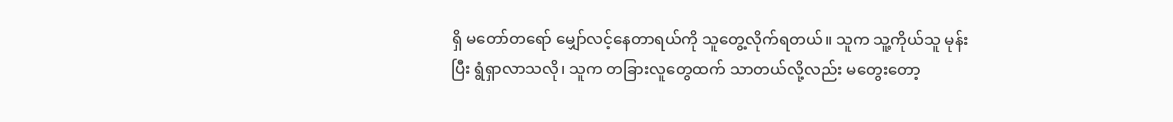ရှိ မတော်တရော် မျှော်လင့်နေတာရယ်ကို သူတွေ့လိုက်ရတယ်။ သူက သူ့ကိုယ်သူ မုန်းပြီး ရွံရှာလာသလို၊ သူက တခြားလူတွေထက် သာတယ်လို့လည်း မတွေးတော့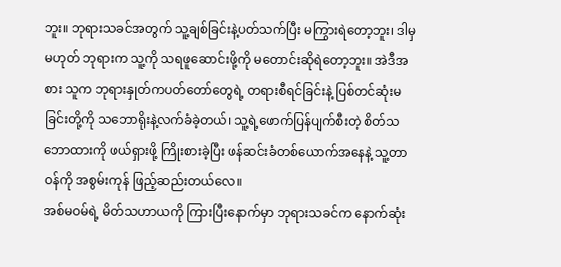ဘူး။ ဘုရားသခင်အတွက် သူ့ချစ်ခြင်းနဲ့ပတ်သက်ပြီး မကြွားရဲတော့ဘူး၊ ဒါမှမဟုတ် ဘုရားက သူ့ကို သရဖူဆောင်းဖို့ကို မတောင်းဆိုရဲတော့ဘူး။ အဲဒီအစား သူက ဘုရားနှုတ်ကပတ်တော်တွေရဲ့ တရားစီရင်ခြင်းနဲ့ ပြစ်တင်ဆုံးမခြင်းတို့ကို သဘောရိုးနဲ့လက်ခံခဲ့တယ်၊ သူ့ရဲ့ဖောက်ပြန်ပျက်စီးတဲ့ စိတ်သဘောထားကို ဖယ်ရှားဖို့ ကြိုးစားခဲ့ပြီး ဖန်ဆင်းခံတစ်ယောက်အနေနဲ့ သူ့တာဝန်ကို အစွမ်းကုန် ဖြည့်ဆည်းတယ်လေ။
အစ်မဝမ်ရဲ့ မိတ်သဟာယကို ကြားပြီးနောက်မှာ ဘုရားသခင်က နောက်ဆုံး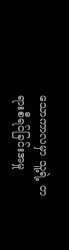သောကာလမှာ သူ့ရဲ့ တရားစီရင်ခြင်းအမှု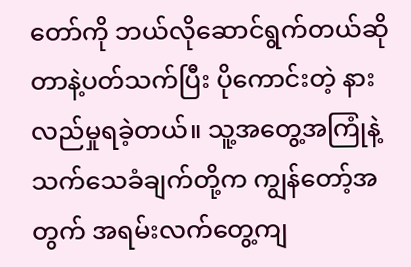တော်ကို ဘယ်လိုဆောင်ရွက်တယ်ဆိုတာနဲ့ပတ်သက်ပြီး ပိုကောင်းတဲ့ နားလည်မှုရခဲ့တယ်။ သူ့အတွေ့အကြုံနဲ့ သက်သေခံချက်တို့က ကျွန်တော့်အတွက် အရမ်းလက်တွေ့ကျ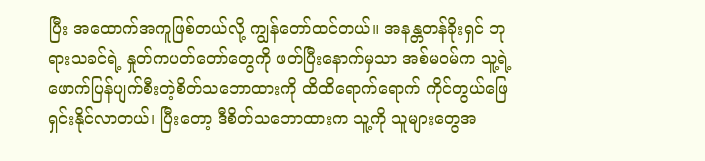ပြီး အထောက်အကူဖြစ်တယ်လို့ ကျွန်တော်ထင်တယ်။ အနန္တတန်ခိုးရှင် ဘုရားသခင်ရဲ့ နှုတ်ကပတ်တော်တွေကို ဖတ်ပြီးနောက်မှသာ အစ်မဝမ်က သူ့ရဲ့ ဖောက်ပြန်ပျက်စီးတဲ့စိတ်သဘောထားကို ထိထိရောက်ရောက် ကိုင်တွယ်ဖြေရှင်းနိုင်လာတယ်၊ ပြီးတော့ ဒီစိတ်သဘောထားက သူ့ကို သူများတွေအ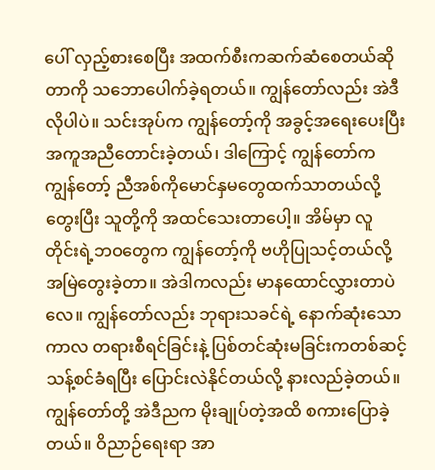ပေါ် လှည့်စားစေပြီး အထက်စီးကဆက်ဆံစေတယ်ဆိုတာကို သဘောပေါက်ခဲ့ရတယ်။ ကျွန်တော်လည်း အဲဒီလိုပါပဲ။ သင်းအုပ်က ကျွန်တော့်ကို အခွင့်အရေးပေးပြီး အကူအညီတောင်းခဲ့တယ်၊ ဒါကြောင့် ကျွန်တော်က ကျွန်တော့် ညီအစ်ကိုမောင်နှမတွေထက်သာတယ်လို့ တွေးပြီး သူတို့ကို အထင်သေးတာပေါ့။ အိမ်မှာ လူတိုင်းရဲ့ဘဝတွေက ကျွန်တော့်ကို ဗဟိုပြုသင့်တယ်လို့ အမြဲတွေးခဲ့တာ။ အဲဒါကလည်း မာနထောင်လွှားတာပဲလေ။ ကျွန်တော်လည်း ဘုရားသခင်ရဲ့ နောက်ဆုံးသောကာလ တရားစီရင်ခြင်းနဲ့ ပြစ်တင်ဆုံးမခြင်းကတစ်ဆင့် သန့်စင်ခံရပြီး ပြောင်းလဲနိုင်တယ်လို့ နားလည်ခဲ့တယ်။ ကျွန်တော်တို့ အဲဒီညက မိုးချုပ်တဲ့အထိ စကားပြောခဲ့တယ်။ ဝိညာဉ်ရေးရာ အာ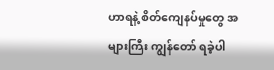ဟာရနဲ့ စိတ်ကျေနပ်မှုတွေ အများကြီး ကျွန်တော် ရခဲ့ပါ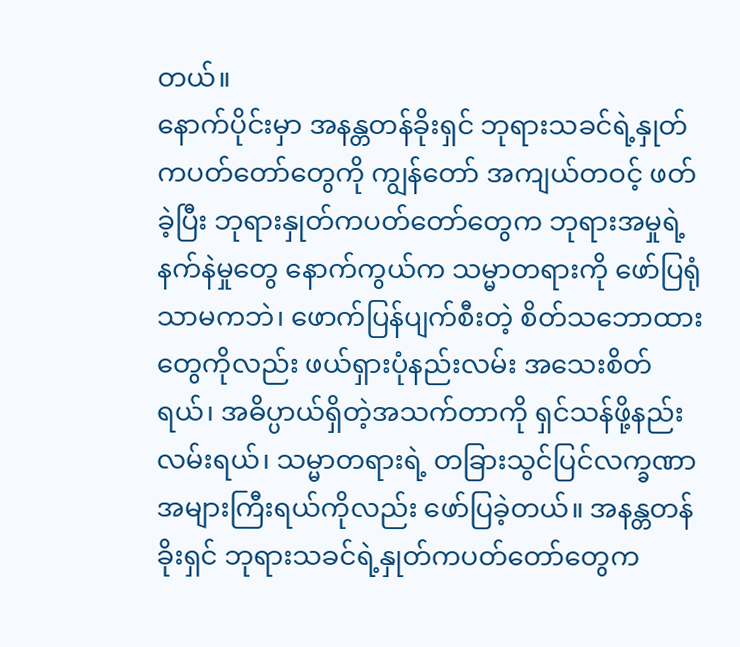တယ်။
နောက်ပိုင်းမှာ အနန္တတန်ခိုးရှင် ဘုရားသခင်ရဲ့နှုတ်ကပတ်တော်တွေကို ကျွန်တော် အကျယ်တဝင့် ဖတ်ခဲ့ပြီး ဘုရားနှုတ်ကပတ်တော်တွေက ဘုရားအမှုရဲ့နက်နဲမှုတွေ နောက်ကွယ်က သမ္မာတရားကို ဖော်ပြရုံသာမကဘဲ၊ ဖောက်ပြန်ပျက်စီးတဲ့ စိတ်သဘောထားတွေကိုလည်း ဖယ်ရှားပုံနည်းလမ်း အသေးစိတ်ရယ်၊ အဓိပ္ပာယ်ရှိတဲ့အသက်တာကို ရှင်သန်ဖို့နည်းလမ်းရယ်၊ သမ္မာတရားရဲ့ တခြားသွင်ပြင်လက္ခဏာ အများကြီးရယ်ကိုလည်း ဖော်ပြခဲ့တယ်။ အနန္တတန်ခိုးရှင် ဘုရားသခင်ရဲ့နှုတ်ကပတ်တော်တွေက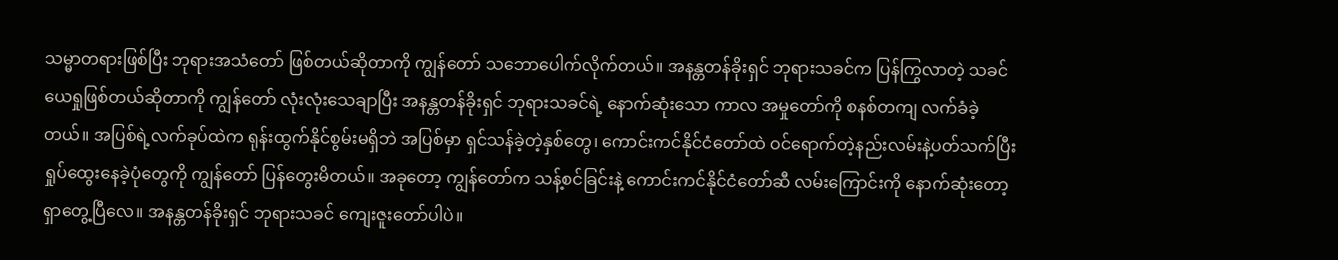သမ္မာတရားဖြစ်ပြီး ဘုရားအသံတော် ဖြစ်တယ်ဆိုတာကို ကျွန်တော် သဘောပေါက်လိုက်တယ်။ အနန္တတန်ခိုးရှင် ဘုရားသခင်က ပြန်ကြွလာတဲ့ သခင်ယေရှုဖြစ်တယ်ဆိုတာကို ကျွန်တော် လုံးလုံးသေချာပြီး အနန္တတန်ခိုးရှင် ဘုရားသခင်ရဲ့ နောက်ဆုံးသော ကာလ အမှုတော်ကို စနစ်တကျ လက်ခံခဲ့တယ်။ အပြစ်ရဲ့လက်ခုပ်ထဲက ရုန်းထွက်နိုင်စွမ်းမရှိဘဲ အပြစ်မှာ ရှင်သန်ခဲ့တဲ့နှစ်တွေ၊ ကောင်းကင်နိုင်ငံတော်ထဲ ဝင်ရောက်တဲ့နည်းလမ်းနဲ့ပတ်သက်ပြီး ရှုပ်ထွေးနေခဲ့ပုံတွေကို ကျွန်တော် ပြန်တွေးမိတယ်။ အခုတော့ ကျွန်တော်က သန့်စင်ခြင်းနဲ့ ကောင်းကင်နိုင်ငံတော်ဆီ လမ်းကြောင်းကို နောက်ဆုံးတော့ ရှာတွေ့ပြီလေ။ အနန္တတန်ခိုးရှင် ဘုရားသခင် ကျေးဇူးတော်ပါပဲ။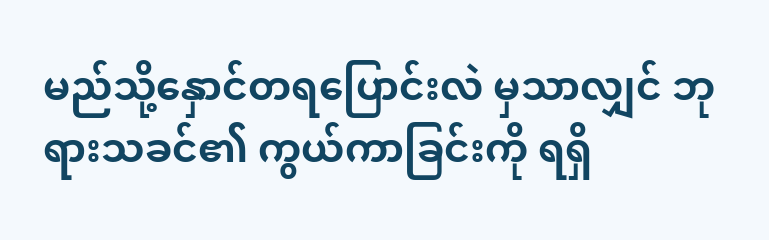မည်သို့နှောင်တရပြောင်းလဲ မှသာလျှင် ဘုရားသခင်၏ ကွယ်ကာခြင်းကို ရရှိ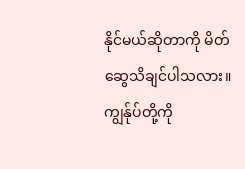နိုင်မယ်ဆိုတာကို မိတ်ဆွေသိချင်ပါသလား။ ကျွန်ုပ်တို့ကို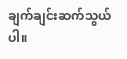ချက်ချင်းဆက်သွယ်ပါ။